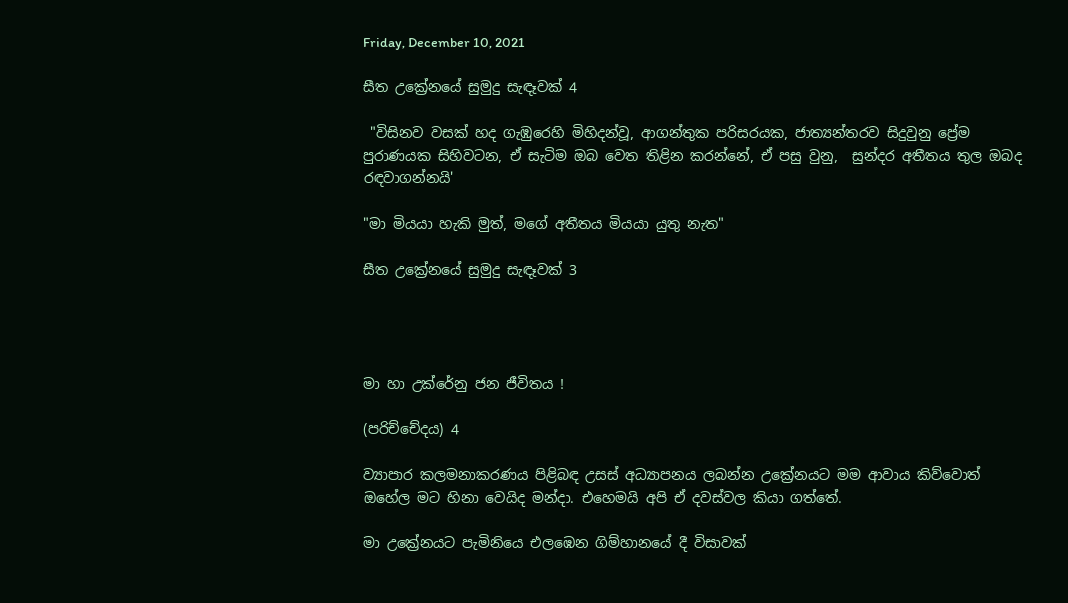Friday, December 10, 2021

සීත උක්‍රේනයේ සුමුදු සැඳෑවක් 4

 "විසිනව වසක් හද ගැඹුරෙහි මිහිදන්වූ, ආගන්තුක පරිසරයක, ජාත්‍යන්තරව සිදුවුනු ප්‍රේම පුරාණයක සිහිවටන, ඒ සැටිම ඔබ වෙත තිළින කරන්නේ, ඒ පසු වුනු,  සුන්දර අතීතය තුල ඔබද රඳවාගන්නයි'

"මා මියයා හැකි මුත්, මගේ අතීතය මියයා යුතු නැත"

සීත උක්‍රේනයේ සුමුදු සැඳෑවක් 3




මා හා උක්රේනු ජන ජීවිතය !

(පරිච්චේදය) 4

ව්‍යාපාර කලමනාකරණය පිළිබඳ උසස් අධ්‍යාපනය ලබන්න උක්‍රේනයට මම ආවාය කිව්වොත් ඔහේල මට හිනා වෙයිද මන්දා. එහෙමයි අපි ඒ දවස්වල කියා ගත්තේ.

මා උක්‍රේනයට පැමිනියෙ එලඹෙන ගිම්හානයේ දී විසාවක්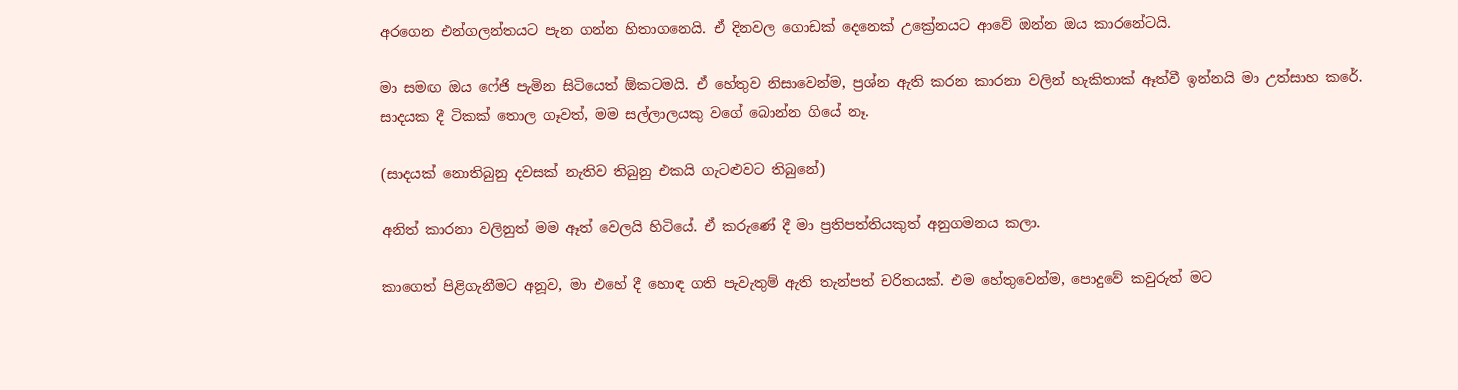අරගෙන එන්ගලන්තයට පැන ගන්න හිතාගනෙයි. ඒ දිනවල ගොඩක් දෙනෙක් උක්‍රේනයට ආවේ ඔන්න ඔය කාරනේටයි.

මා සමඟ ඔය ෆේජි පැමින සිටියෙත් ඕකටමයි. ඒ හේතුව නිසාවෙන්ම, ප්‍රශ්න ඇති කරන කාරනා වලින් හැකිතාක් ඈත්වී ඉන්නයි මා උත්සාහ කරේ. සාදයක දී ටිකක් තොල ගෑවත්, මම සල්ලාලයකු වගේ බොන්න ගියේ නෑ.

(සාදයක් නොතිබුනු දවසක් නැතිව තිබුනු එකයි ගැටළුවට තිබුනේ)

අනිත් කාරනා වලිනුත් මම ඈත් වෙලයි හිටියේ. ඒ කරුණේ දී මා ප්‍රතිපත්තියකුත් අනුගමනය කලා.

කාගෙත් පිළිගැනීමට අනූව, මා එහේ දී හොඳ ගති පැවැතුම් ඇති තැන්පත් චරිතයක්. එම හේතුවෙන්ම, පොදුවේ කවුරුත් මට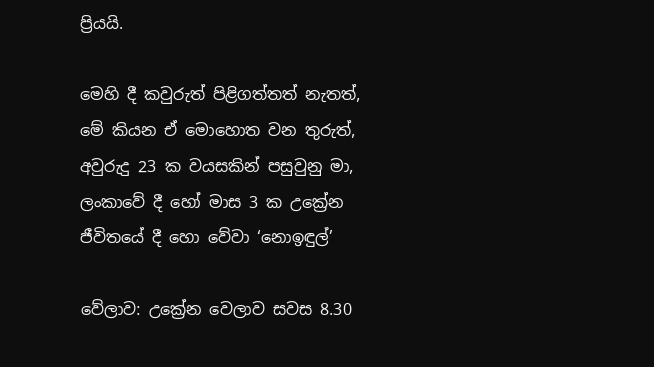ප්‍රියයි.

මෙහි දී කවුරුත් පිළිගත්තත් නැතත්, මේ කියන ඒ මොහොත වන තුරුත්, අවුරුදු 23 ක වයසකින් පසුවුනු මා, ලංකාවේ දී හෝ මාස 3 ක උක්‍රේන ජීවිතයේ දී හො වේවා ‘නොඉඳුල්’

වේලාව: උක්‍රේන වෙලාව සවස 8.30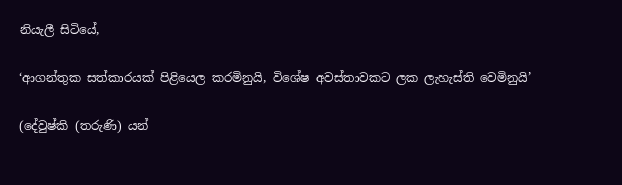නියැලී සිටියේ,

‘ආගන්තුක සත්කාරයක් පිළියෙල කරමිනුයි, විශේෂ අවස්තාවකට ලක ලැහැස්ති වෙමිනුයි’

(දේවුෂ්කි (තරුණි) යන්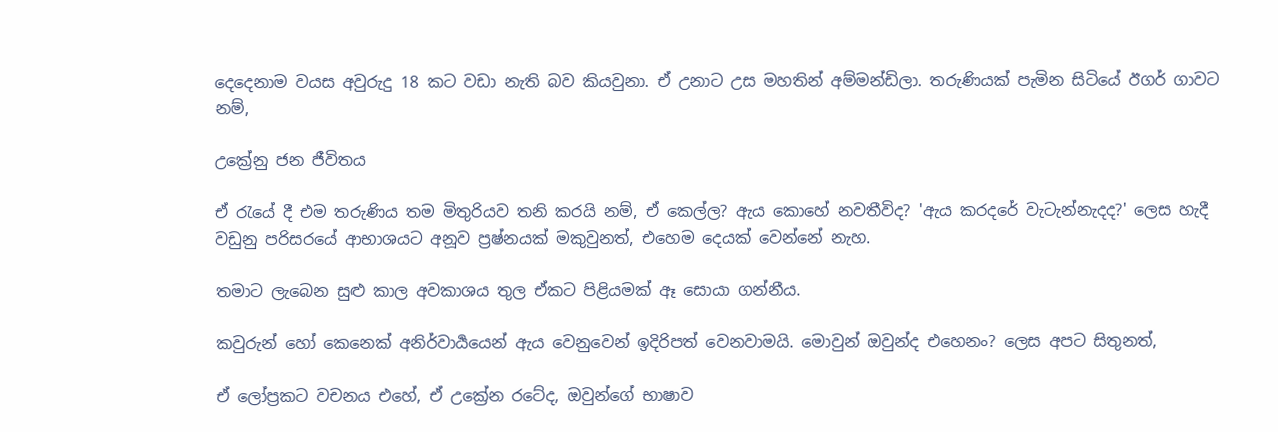දෙදෙනාම වයස අවුරුදු 18 කට වඩා නැති බව කියවුනා. ඒ උනාට උස මහතින් අම්මන්ඩිලා. තරුණියක් පැමින සිටියේ ඊගර් ගාවට නම්,

උක්‍රේනු ජන ජීවිතය

ඒ රැයේ දී එම තරුණිය තම මිතුරියව තනි කරයි නම්, ඒ කෙල්ල? ඇය කොහේ නවතීවිද? 'ඇය කරදරේ වැටැන්නැදද?' ලෙස හැදී වඩුනු පරිසරයේ ආභාශයට අනූව ප්‍රෂ්නයක් මකුවුනත්, එහෙම දෙයක් වෙන්නේ නැහ.

තමාට ලැබෙන සුළු කාල අවකාශය තුල ඒකට පිළියමක් ඈ සොයා ගන්නීය.

කවුරුන් හෝ කෙනෙක් අනිර්වාර්‍යයෙන් ඇය වෙනුවෙන් ඉදිරිපත් වෙනවාමයි. මොවුන් ඔවුන්ද එහෙනං? ලෙස අපට සිතුනත්,

ඒ ලෝප්‍රකට වචනය එහේ, ඒ උක්‍රේන රටේද, ඔවුන්ගේ භාෂාව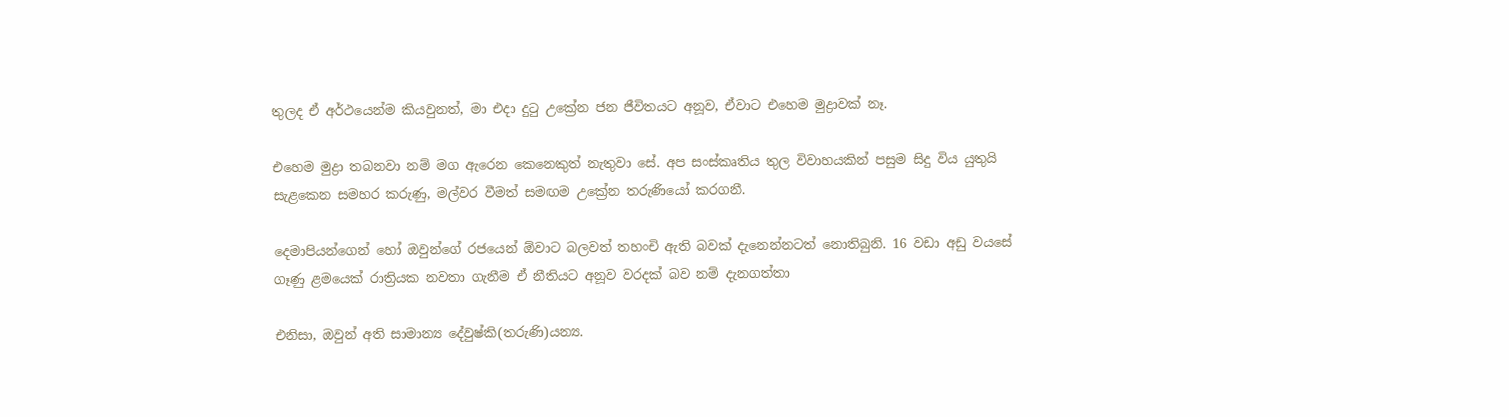තුලද ඒ අර්ථයෙන්ම කියවුනත්, මා එදා දුටු උක්‍රේන ජන ජීවිතයට අනූව, ඒවාට එහෙම මුද්‍රාවක් නෑ.

එහෙම මුද්‍රා තබනවා නම් මග ඇරෙන කෙනෙකුත් නැතුවා සේ. අප සංස්කෘතිය තුල විවාහයකින් පසුම සිදු විය යුතුයි සැළකෙන සමහර කරුණු, මල්වර වීමත් සමඟම උක්‍රේන තරුණියෝ කරගනී.

දෙමාපියන්ගෙන් හෝ ඔවුන්ගේ රජයෙන් ඕවාට බලවත් තහංචි ඇති බවක් දැනෙන්නටත් නොතිබුනි. 16 වඩා අඩු වයසේ ගෑණු ළමයෙක් රාත්‍රියක නවතා ගැනීම ඒ නීතියට අනූව වරදක් බව නම් දැනගත්තා

එනිසා, ඔවුන් අති සාමාන්‍ය දේවුෂ්කි(තරුණි)යන්‍ය.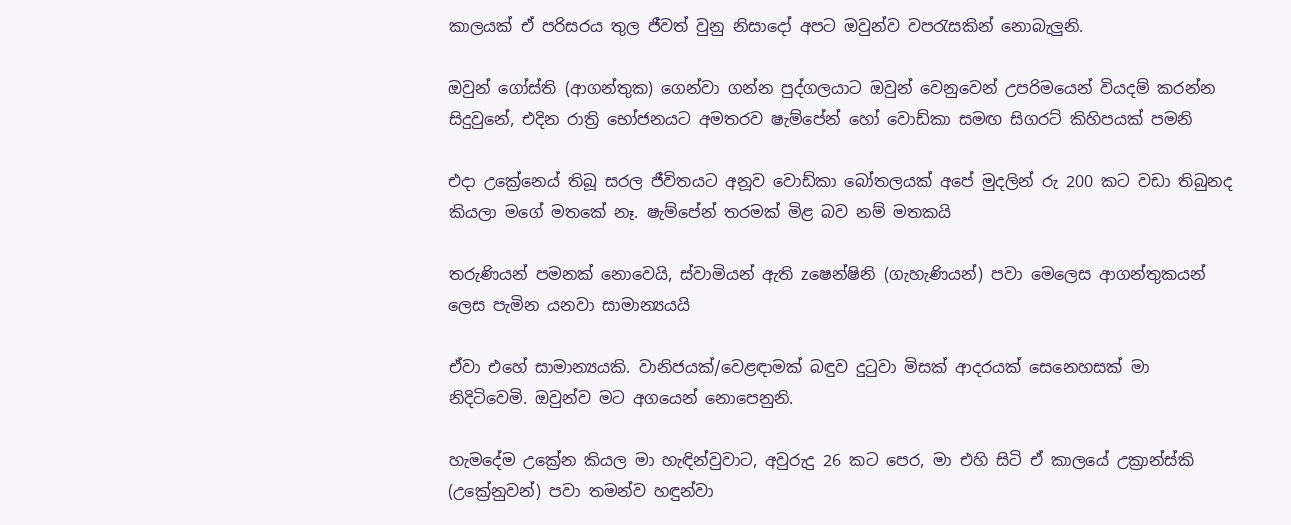කාලයක් ඒ පරිසරය තුල ජීවත් වුනු නිසාදෝ අපට ඔවුන්ව වපරැසකින් නොබැලුනි.

ඔවුන් ගෝස්ති (ආගන්තුක) ගෙන්වා ගන්න පුද්ගලයාට ඔවුන් වෙනුවෙන් උපරිමයෙන් වියදම් කරන්න සිදුවුනේ, එදින රාත්‍රි භෝජනයට අමතරව ෂැම්පේන් හෝ වොඩ්කා සමඟ සිගරට් කිහිපයක් පමනි

එදා උක්‍රේනෙය් තිබූ සරල ජීවිතයට අනූව වොඩ්කා බෝතලයක් අපේ මුදලින් රු 200 කට වඩා තිබුනද කියලා මගේ මතකේ නෑ. ෂැම්පේන් තරමක් මිළ බව නම් මතකයි

තරුණියන් පමනක් නොවෙයි, ස්වාමියන් ඇති zෂෙන්‍ෂිනි (ගැහැණියන්) පවා මෙලෙස ආගන්තුකයන් ලෙස පැමින යනවා සාමාන්‍යයයි

ඒවා එහේ සාමාන්‍යයකි. වානිජයක්/වෙළඳාමක් බඳුව දුටුවා මිසක් ආදරයක් සෙනෙහසක් මා නිදිටිවෙමි. ඔවුන්ව මට අගයෙන් නොපෙනුනි.

හැමදේම උක්‍රේන කියල මා හැඳින්වුවාට, අවුරුදු 26 කට පෙර, මා එහි සිටි ඒ කාලයේ උක්‍රාන්ස්කි (උක්‍රේනුවන්) පවා තමන්ව හඳුන්වා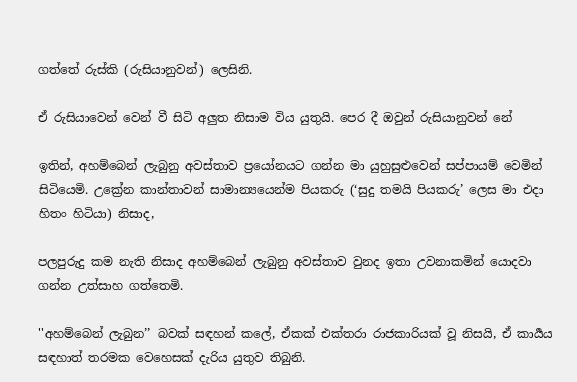ගත්තේ රුස්කි (රුසියානුවන්) ලෙසිනි.

ඒ රුසියාවෙන් වෙන් වී සිටි අලුත නිසාම විය යුතුයි. පෙර දී ඔවුන් රුසියානුවන් නේ

ඉතින්, අහම්බෙන් ලැබුනු අවස්තාව ප්‍රයෝනයට ගන්න මා යුහුසුළුවෙන් සප්පායම් වෙමින් සිටියෙමි. උක්‍රේන කාන්තාවන් සාමාන්‍යයෙන්ම පියකරු (‘සුදු තමයි පියකරු’ ලෙස මා එදා හිතං හිටියා) නිසාද,

පලපුරුදු කම නැති නිසාද අහම්බෙන් ලැබුනු අවස්තාව වුනද ඉතා උවනාකමින් යොදවා ගන්න උත්සාහ ගත්තෙමි.

''අහම්බෙන් ලැබුන’’ බවක් සඳහන් කලේ, ඒකක් එක්තරා රාජකාරියක් වූ නිසයි, ඒ කාර්‍යය සඳහාත් තරමක වෙහෙසක් දැරිය යුතුව තිබුනි.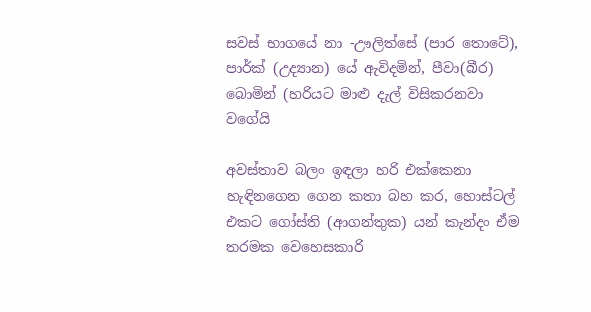සවස් භාගයේ නා -ඌලිත්සේ (පාර තොටේ), පාර්ක් (උද්‍යාන) යේ ඇවිදමින්, පීවා(බීර) බොමින් (හරියට මාළු දැල් විසිකරනවා වගේයි

අවස්තාව බලං ඉඳලා හරි එක්කෙනා හැඳිනගෙන ගෙන කතා බහ කර, හොස්ටල් එකට ගෝස්ති (ආගන්තුක) යන් කැන්දං ඒම තරමක වෙහෙසකාරි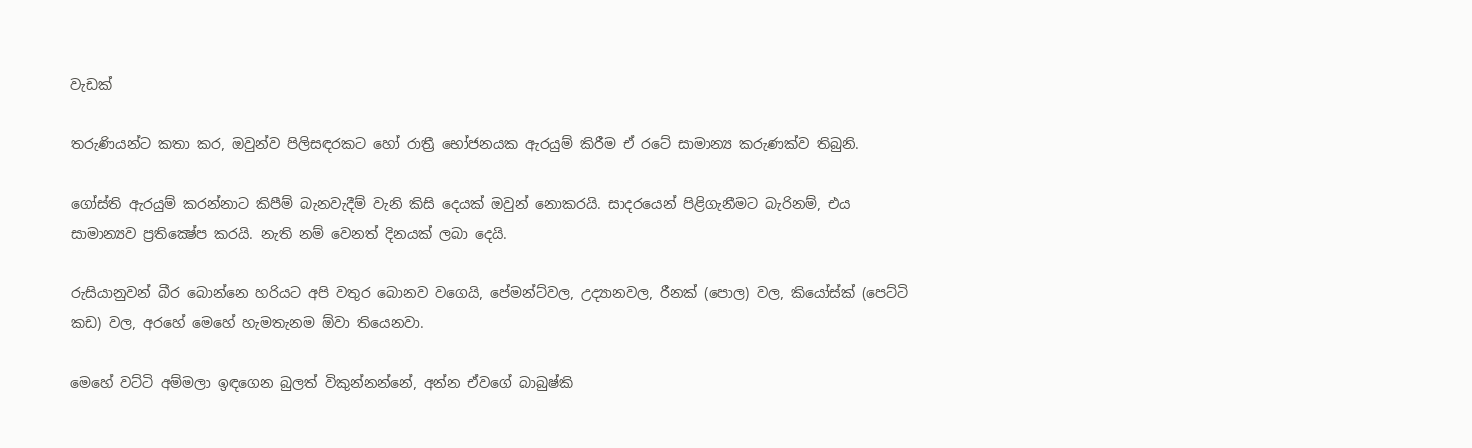වැඩක්

තරුණියන්ට කතා කර, ඔවුන්ව පිලිසඳරකට හෝ රාත්‍රී භෝජනයක ඇරයුම් කිරීම ඒ රටේ සාමාන්‍ය කරුණක්ව තිබුනි.

ගෝස්ති ඇරයුම් කරන්නාට කිපීම් බැනවැදීම් වැනි කිසි දෙයක් ඔවුන් නොකරයි. සාදරයෙන් පිළිගැනීමට බැරිනම්, එය සාමාන්‍යව ප්‍රතික්‍ෂේප කරයි. නැති නම් වෙනත් දිනයක් ලබා දෙයි.

රුසියානුවන් බීර බොන්නෙ හරියට අපි වතුර බොනව වගෙයි, පේමන්ට්වල, උද්‍යානවල, රීනක් (පොල) වල, කියෝස්ක් (පෙට්ටි කඩ) වල, අරහේ මෙහේ හැමතැනම ඕවා තියෙනවා.

මෙහේ වට්ටි අම්මලා ඉඳගෙන බුලත් විකුන්නන්නේ, අන්න ඒවගේ බාබුෂ්කි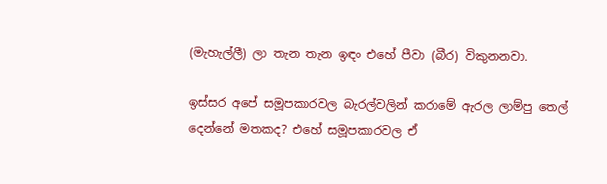(මැහැල්ලී) ලා තැන තැන ඉඳං එහේ පීවා (බීර) විකුනනවා.

ඉස්සර අපේ සමූපකාරවල බැරල්වලින් කරාමේ ඇරල ලාම්පු තෙල් දෙන්නේ මතකද? එහේ සමූපකාරවල ඒ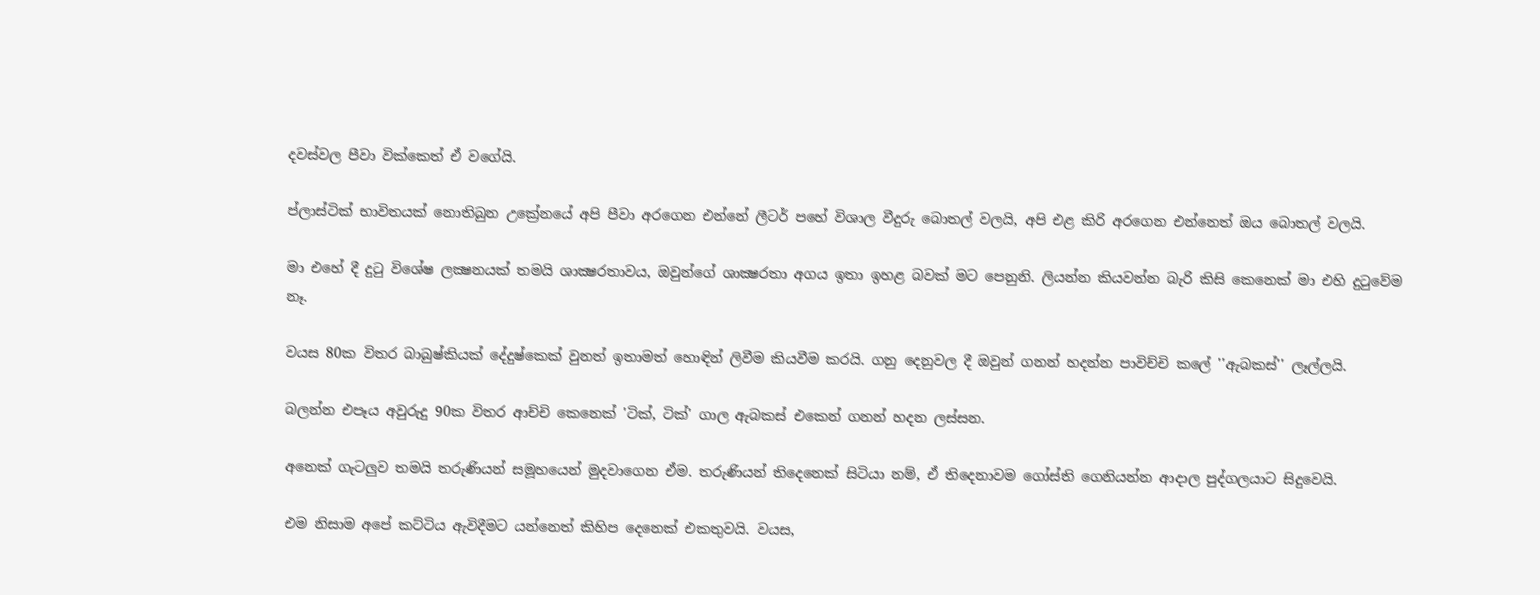දවස්වල පීවා වික්කෙත් ඒ වගේයි.

ප්ලාස්ටික් භාවිතයක් නොතිබුන උක්‍රේනයේ අපි පීවා අරගෙන එන්නේ ලීටර් පහේ විශාල වීදුරු බොතල් වලයි, අපි එළ කිරි අරගෙන එන්නෙත් ඔය බොතල් වලයි.

මා එහේ දී දුටු විශේෂ ලක්‍ෂනයක් තමයි ශාක්‍ෂරතාවය, ඔවුන්ගේ ශාක්‍ෂරතා අගය ඉතා ඉහළ බවක් මට පෙනුනි. ලියන්න කියවන්න බැරි කිසි කෙනෙක් මා එහි දුටුවේම නෑ.

වයස 80ක විතර බාබුෂ්කියක් දේදුෂ්කෙක් වුනත් ඉතාමත් හොඳින් ලිවීම කියවීම කරයි. ගනු දෙනුවල දී ඔවුන් ගනන් හදන්න පාවිච්චි කලේ ''ඇබකස්'' ලෑල්ලයි.

බලන්න එපෑය අවුරුදු 90ක විතර ආච්චි කෙනෙක් 'ටික්, ටික්' ගාල ඇබකස් එකෙන් ගනන් හදන ලස්සන.

අනෙක් ගැටලුව තමයි තරුණියන් සමූහයෙන් මුදවාගෙන ඒම. තරුණියන් තිදෙනෙක් සිටියා නම්, ඒ තිදෙනාවම ගෝස්ති ගෙනියන්න ආදාල පුද්ගලයාට සිදුවෙයි.

එම නිසාම අපේ කට්ටිය ඇවිදීමට යන්නෙත් කිහිප දෙනෙක් එකතුවයි. වයස,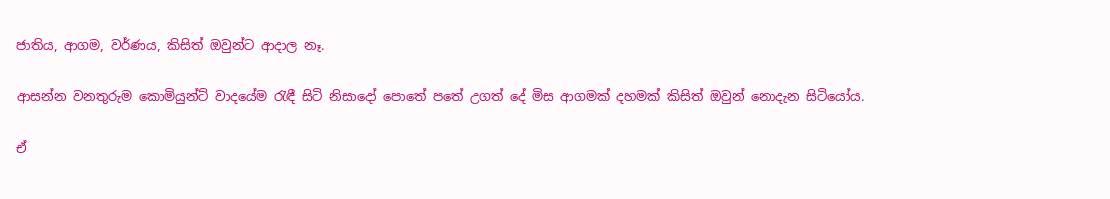ජාතිය, ආගම, වර්ණය, කිසිත් ඔවුන්ට ආදාල නෑ.

ආසන්න වනතුරුම කොමියුන්ට් වාදයේම රැඳී සිටි නිසාදෝ පොතේ පතේ උගත් දේ මිස ආගමක් දහමක් කිසිත් ඔවුන් නොදැන සිටියෝය.

ඒ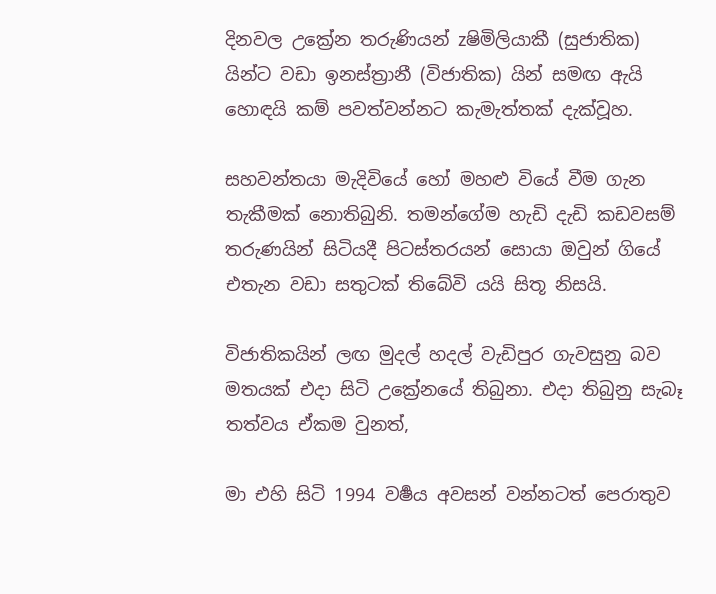දිනවල උක්‍රේන තරුණියන් zෂිමිලියාකී (සුජාතික) යින්ට වඩා ඉනස්ත්‍රානී (විජාතික) යින් සමඟ ඇයි හොඳයි කම් පවත්වන්නට කැමැත්තක් දැක්වූහ.

සහවන්තයා මැදිවියේ හෝ මහළු වියේ වීම ගැන තැකීමක් නොතිබුනි. තමන්ගේම හැඩි දැඩි කඩවසම් තරුණයින් සිටියදී පිටස්තරයන් සොයා ඔවුන් ගියේ එතැන වඩා සතුටක් තිබේවි යයි සිතූ නිසයි.

විජාතිකයින් ලඟ මුදල් හදල් වැඩිපුර ගැවසුනු බව මතයක් එදා සිටි උක්‍රේනයේ තිබුනා. එදා තිබුනු සැබෑ තත්වය ඒකම වුනත්,

මා එහි සිටි 1994 වර්‍ෂය අවසන් වන්නටත් පෙරාතුව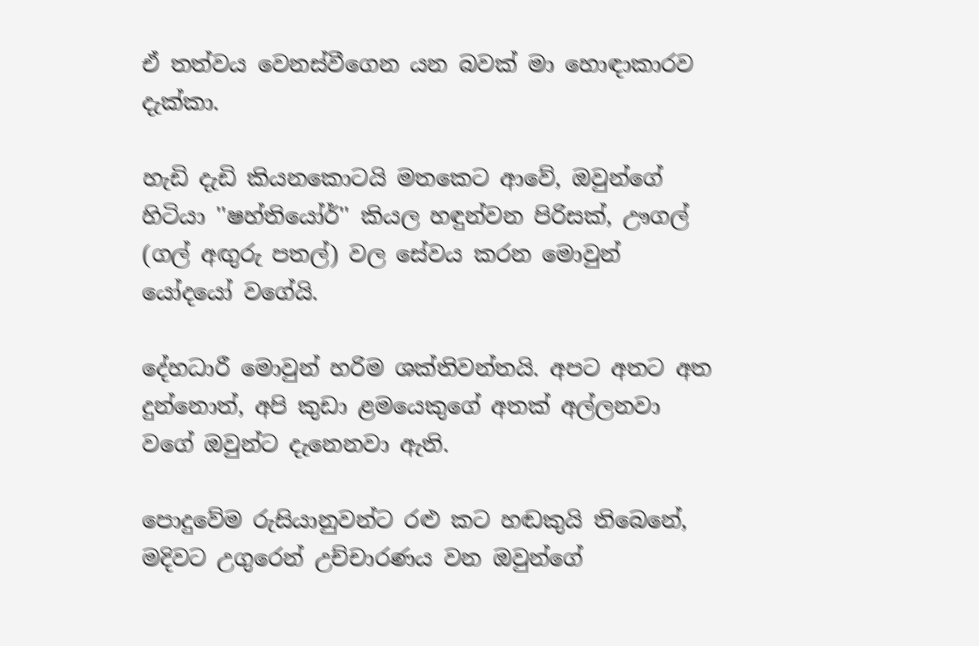ඒ තත්වය වෙනස්වීගෙන යන බවක් මා හොඳාකාරව දැක්කා.

හැඩි දැඩි කියනකොටයි මතකෙට ආවේ, ඔවුන්ගේ හිටියා ''ෂහ්තියෝර්'' කියල හඳුන්වන පිරිසක්, ඌගල් (ගල් අඟුරු පතල්) වල සේවය කරන මොවුන් යෝදයෝ වගේයි.

දේහධාරී මොවුන් හරිම ශක්තිවන්තයි. අපට අතට අත දුන්නොත්, අපි කුඩා ළමයෙකුගේ අතක් අල්ලනවා වගේ ඔවුන්ට දැනෙනවා ඇති.

පොදුවේම රුසියානුවන්ට රළු කට හඬකුයි තිබෙනේ, මදිවට උගුරෙන් උච්චාරණය වන ඔවුන්ගේ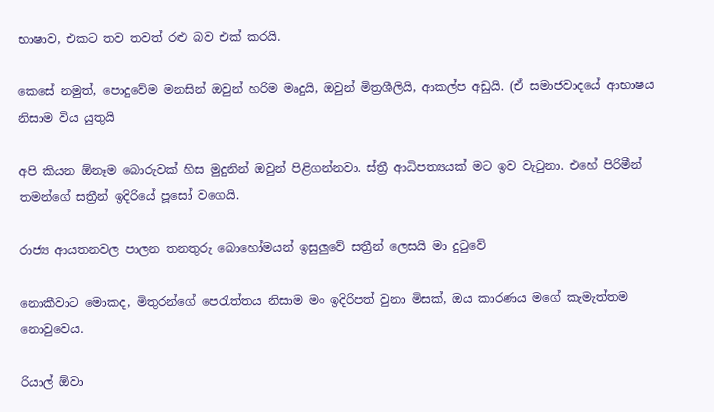භාෂාව, එකට තව තවත් රළු බව එක් කරයි.

කෙසේ නමුත්, පොදුවේම මනසින් ඔවුන් හරිම මෘදුයි, ඔවුන් මිත්‍රශීලියි, ආකල්ප අඩුයි. (ඒ සමාජවාදයේ ආභාෂය නිසාම විය යුතුයි

අපි කියන ඕනෑම බොරුවක් හිස මුදුනින් ඔවුන් පිළිගන්නවා. ස්ත්‍රී ආධිපත්‍යයක් මට ඉව වැටුනා. එහේ පිරිමීන් තමන්ගේ සත්‍රීන් ඉදිරියේ පූසෝ වගෙයි.

රාජ්‍ය ආයතනවල පාලන තනතුරු බොහෝමයන් ඉසුලුවේ සත්‍රීන් ලෙසයි මා දුටුවේ

නොකීවාට මොකද, මිතුරන්ගේ පෙරැත්තය නිසාම මං ඉදිරිපත් වුනා මිසක්, ඔය කාරණය මගේ කැමැත්තම නොවුවෙය.

රියාල් ඕවා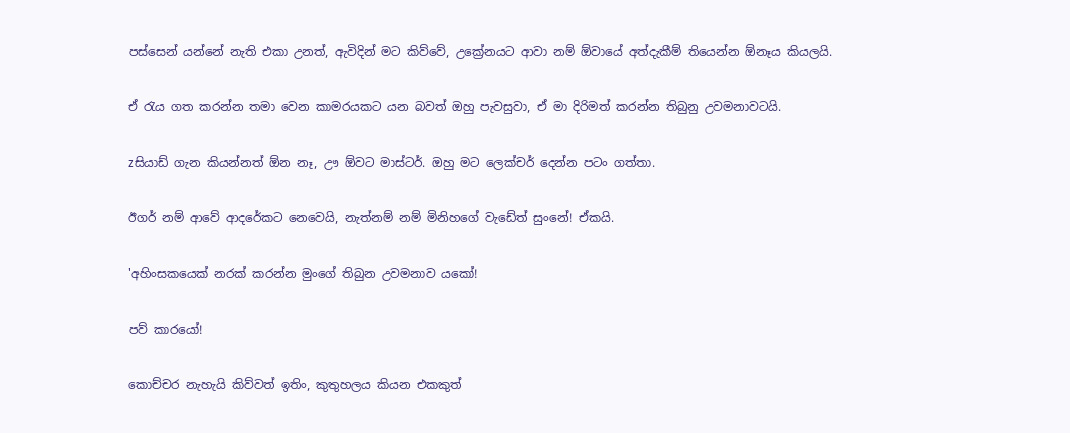පස්සෙන් යන්නේ නැති එකා උනත්, ඇවිදින් මට කිව්වේ, උක්‍රේනයට ආවා නම් ඕවායේ අත්දැකීම් තියෙන්න ඕනෑය කියලයි.

ඒ රැය ගත කරන්න තමා වෙන කාමරයකට යන බවත් ඔහු පැවසුවා, ඒ මා දිරිමත් කරන්න තිබුනු උවමනාවටයි.

zසියාඩ් ගැන කියන්නත් ඕන නෑ, ඌ ඕවට මාස්ටර්. ඔහු මට ලෙක්චර් දෙන්න පටං ගත්තා.

ඊගර් නම් ආවේ ආදරේකට නෙවෙයි, නැත්නම් නම් මිනිහගේ වැඩේත් සුංනේ! ඒකයි.

'අහිංසකයෙක් නරක් කරන්න මුංගේ තිබුන උවමනාව යකෝ!

පව් කාරයෝ!

කොච්චර නැහැයි කිව්වත් ඉතිං, කුතුහලය කියන එකකුත්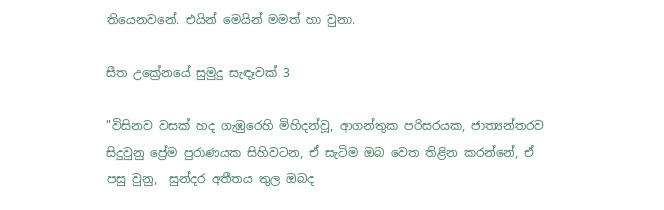තියෙනවනේ. එයින් මෙයින් මමත් හා වුනා.

සීත උක්‍රේනයේ සුමුදු සැඳෑවක් 3

"විසිනව වසක් හද ගැඹුරෙහි මිහිදන්වූ, ආගන්තුක පරිසරයක, ජාත්‍යන්තරව සිදුවුනු ප්‍රේම පුරාණයක සිහිවටන, ඒ සැටිම ඔබ වෙත තිළින කරන්නේ, ඒ පසු වුනු,  සුන්දර අතීතය තුල ඔබද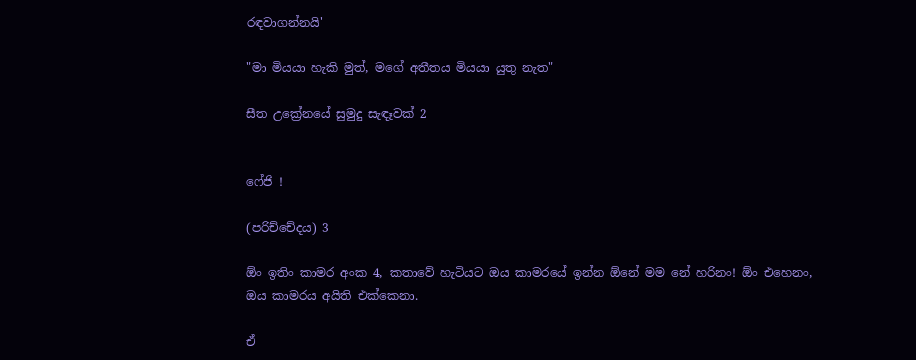රඳවාගන්නයි'

"මා මියයා හැකි මුත්, මගේ අතීතය මියයා යුතු නැත"

සීත උක්‍රේනයේ සුමුදු සැඳෑවක් 2


ෆේජි !

(පරිච්චේදය) 3

ඕං ඉතිං කාමර අංක 4, කතාවේ හැටියට ඔය කාමරයේ ඉන්න ඕනේ මම නේ හරිනං! ඕං එහෙනං, ඔය කාමරය අයිති එක්කෙනා.

ඒ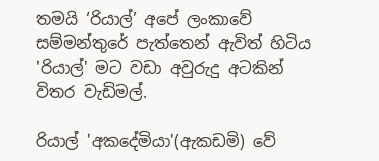තමයි ‘රියාල්’ අපේ ලංකාවේ සම්මන්තුරේ පැත්තෙන් ඇවිත් හිටිය 'රියාල්' මට වඩා අවුරුදු අටකින් විතර වැඩිමල්.

රියාල් 'අකදේමියා'(ඇකඩමි) වේ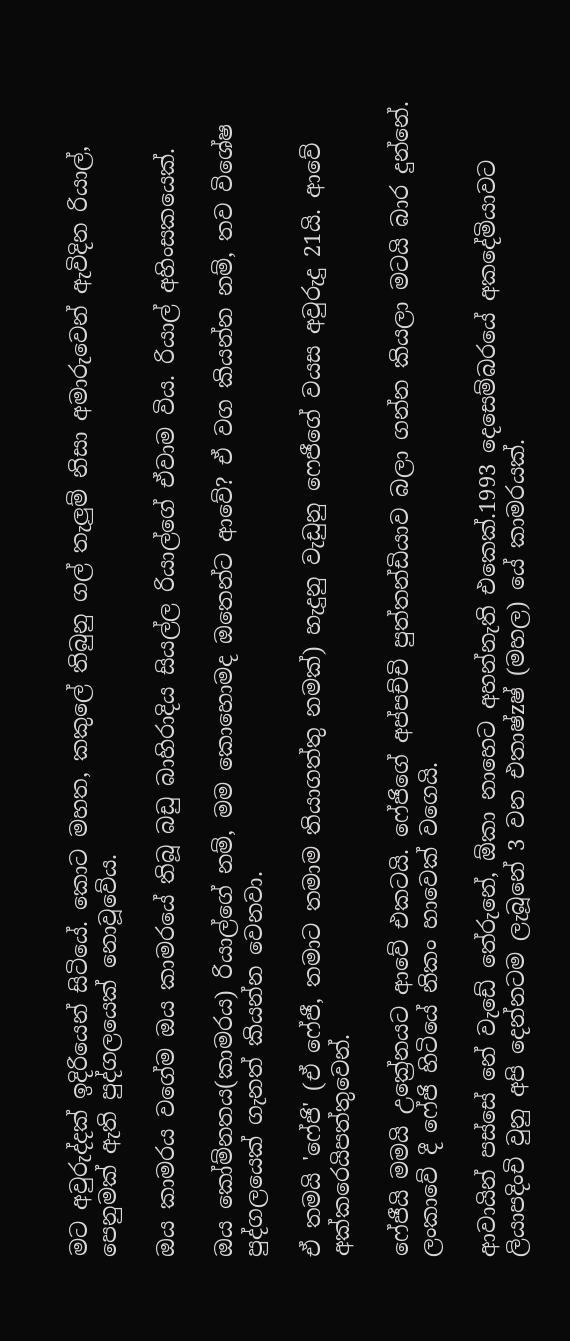මට අවුරුද්දක් ඉදිරියෙන් සිටියේ. කොට මහත, කකුලේ තිබුනු ගල් තැලුම් නිසා අමාරුවෙන් ඇවිදින රියාල්, පෙනුමක් ඇති පුද්ගලයෙක් නොවූවේය.

ඔය කාමරය වගේම ඔය කාමරයේ තිබූ බඩු බාහිරාදිය සියල්ල රියාල්ගේ ඒවාම විය. රියාල් අහිංසකයෙක්.

ඔය කෝම්නතය(කාමරය) රියාල්ගේ නම්, මම කොහොමද ඔතෙන්ට ආවේ? ඒ වග කියන්න නම්, තව විශේෂ පුද්ගලයෙක් ගැනත් කියන්න වෙනවා.

ඒ තමයි 'ෆේජි' (ඒ ෆේජී, තමාට තමාම තියාගත්තු නමක්) හැදුනු වැඩුනු ෆෙජීගේ වයස අවුරුදු 21යි. ආවේ අක්කරෙයිපත්තුවෙන්.

ෆේජීයි මමයි උක්‍රේනයට ආවේ එකටයි. ෆේජිගේ අප්පච්චි පුත්තන්ඩියාව බලා ගන්න කියලා මටයි බාර දුන්නේ. ලංකාවේ දී ෆේජි හිටියේ නිකං හාවෙක් වගෙයි.

ආවායින් පස්සේ නේ වැඩේ තේරුනේ, ඕකා නාහෙට අහන්නැති එකෙක්.1993 දෙසෙම්බරයේ අකදේමියාවට ලියාපදිංචි වුනු අපි දෙන්නටම ලැබූනේ 3 වන එතාෂ්zෂ් (මහල) යේ කාමරයක්.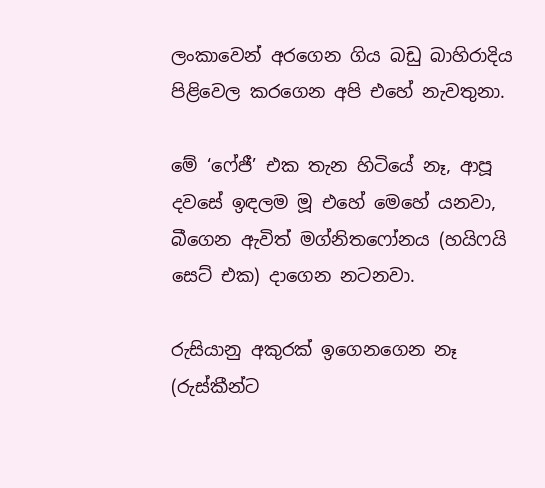ලංකාවෙන් අරගෙන ගිය බඩු බාහිරාදිය පිළිවෙල කරගෙන අපි එහේ නැවතුනා.

මේ ‘ෆේජී’ එක තැන හිටියේ නෑ, ආපූ දවසේ ඉඳලම මූ එහේ මෙහේ යනවා, බීගෙන ඇවිත් මග්නිතෆෝනය (හයිෆයි සෙට් එක) දාගෙන නටනවා.

රුසියානු අකුරක් ඉගෙනගෙන නෑ (රුස්කීන්ට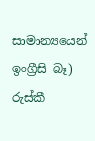සාමාන්‍යයෙන් ඉංග්‍රීසි බෑ) රුස්කී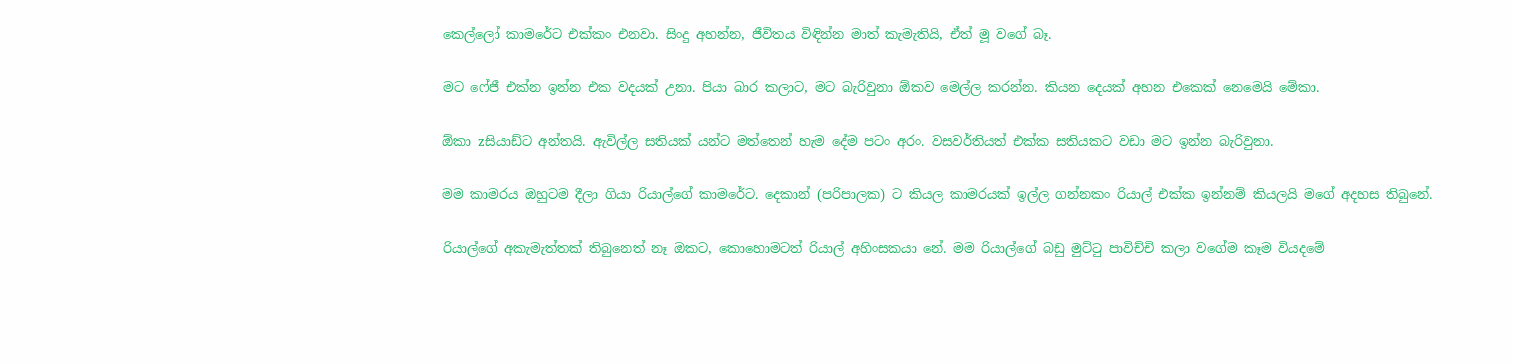කෙල්ලෝ කාමරේට එක්කං එනවා. සිංදු අහන්න, ජීවිතය විඳින්න මාත් කැමැතියි, ඒත් මූ වගේ බෑ.

මට ෆේජී එක්න ඉන්න එක වදයක් උනා. පියා බාර කලාට, මට බැරිවුනා ඕකව මෙල්ල කරන්න. කියන දෙයක් අහන එකෙක් නෙමෙයි මේකා.

ඕකා zසියාඩ්ට අන්තයි. ඇවිල්ල සතියක් යන්ට මත්තෙන් හැම දේම පටං අරං. වසවර්තියත් එක්ක සතියකට වඩා මට ඉන්න බැරිවුනා.

මම කාමරය ඔහුටම දීලා ගියා රියාල්ගේ කාමරේට. දෙකාන් (පරිපාලක) ට කියල කාමරයක් ඉල්ල ගන්නකං රියාල් එක්ක ඉන්නම් කියලයි මගේ අදහස තිබුනේ.

රියාල්ගේ අකැමැත්තක් තිබුනෙත් නෑ ඔකට, කොහොමටත් රියාල් අහිංසකයා නේ. මම රියාල්ගේ බඩු මුට්ටු පාවිච්චි කලා වගේම කෑම වියදමේ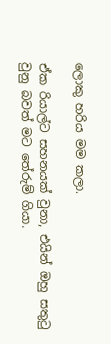ලොකු හරිය මම කලා.

ඒක රියාල්ට සහනයක් වුනා, එයින් ඔහු සතුටු වුනු බවත් මට තේරුම් ගියා.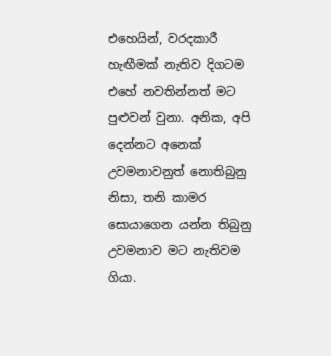එහෙයින්, වරදකාරී හැඟීමක් නැතිව දිගටම එහේ නවතින්නත් මට පුළුවන් වුනා. අනික, අපි දෙන්නට අනෙක් උවමනාවනුත් නොතිබුනු නිසා, තනි කාමර සොයාගෙන යන්න තිබුනු උවමනාව මට නැතිවම ගියා.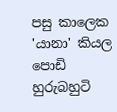පසු කාලෙක 'යානා' කියල පොඩි හුරුබහුටි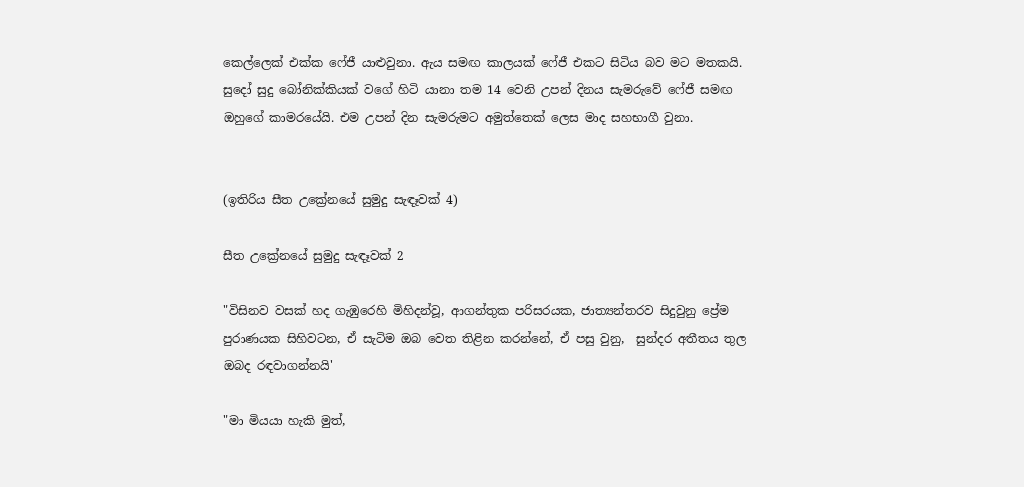කෙල්ලෙක් එක්ක ෆේජී යාළුවුනා. ඇය සමඟ කාලයක් ෆේජී එකට සිටිය බව මට මතකයි. සුදෝ සුදු බෝනික්කියක් වගේ හිටි යානා තම 14 වෙනි උපන් දිනය සැමරුවේ ෆේජී සමඟ ඔහුගේ කාමරයේයි. එම උපන් දින සැමරුමට අමුත්තෙක් ලෙස මාද සහභාගී වුනා.


(ඉතිරිය සීත උක්‍රේනයේ සුමුදු සැඳෑවක් 4)

සීත උක්‍රේනයේ සුමුදු සැඳෑවක් 2

"විසිනව වසක් හද ගැඹුරෙහි මිහිදන්වූ, ආගන්තුක පරිසරයක, ජාත්‍යන්තරව සිදුවුනු ප්‍රේම පුරාණයක සිහිවටන, ඒ සැටිම ඔබ වෙත තිළින කරන්නේ, ඒ පසු වුනු,  සුන්දර අතීතය තුල ඔබද රඳවාගන්නයි'

"මා මියයා හැකි මුත්,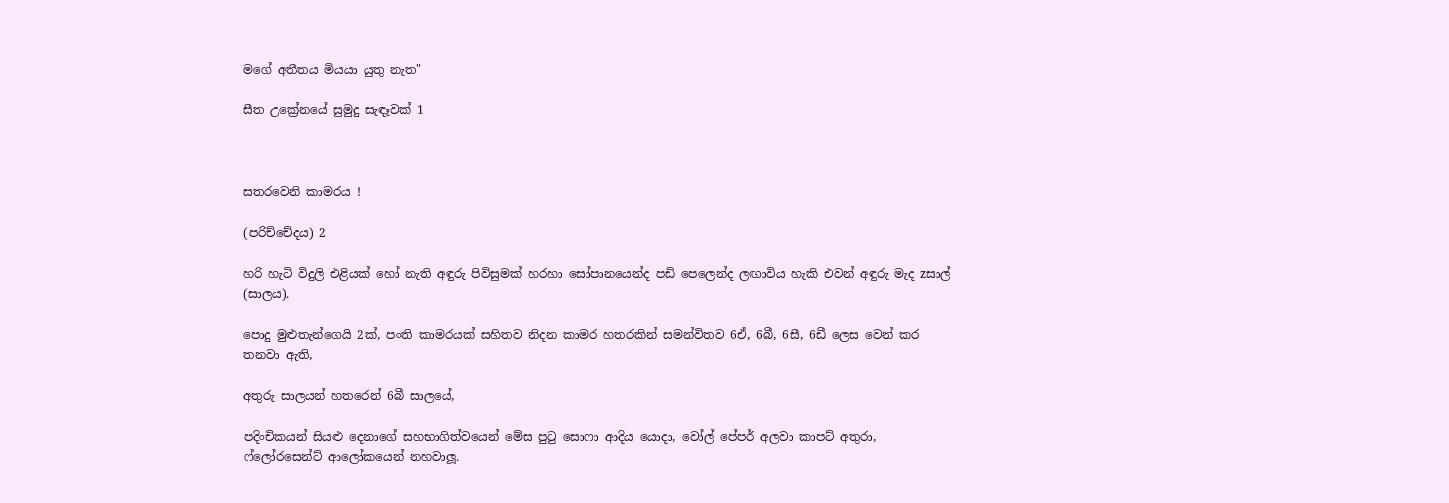මගේ අතීතය මියයා යුතු නැත"

සීත උක්‍රේනයේ සුමුදු සැඳෑවක් 1



සතරවෙනි කාමරය !

(පරිච්චේදය) 2

හරි හැටි විදුලි එළියක් හෝ නැති අඳුරු පිවිසුමක් හරහා සෝපානයෙන්ද පඩි පෙලෙන්ද ලඟාවිය හැකි එවන් අඳුරු මැද zසාල් (සාලය).

පොදු මුළුතැන්ගෙයි 2ක්, පංති කාමරයක් සහිතව නිදන කාමර හතරකින් සමන්විතව 6ඒ, 6බී, 6සී, 6ඩී ලෙස වෙන් කර තනවා ඇති,

අතුරු සාලයන් හතරෙන් 6බී සාලයේ,

පදිංචිකයන් සියළු දෙනාගේ සහභාගිත්වයෙන් මේස පුටු සොෆා ආදිය යොදා, වෝල් පේපර් අලවා කාපට් අතුරා, ෆ්ලෝරසෙන්ට් ආලෝකයෙන් නහවාලූ.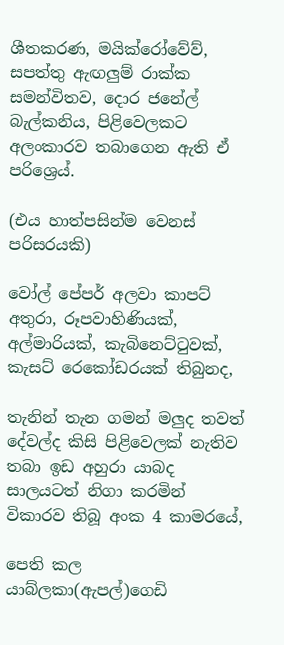ශීතකරණ, මයික්රෝවේව්, සපත්තු ඇඟලුම් රාක්ක සමන්විතව, දොර ජනේල් බැල්කනිය, පිළිවෙලකට අලංකාරව තබාගෙන ඇති ඒ පරිශ්‍රෙය්.

(එය හාත්පසින්ම වෙනස් පරිසරයකි)

වෝල් පේපර් අලවා කාපට් අතුරා, රූපවාහිණියක්, අල්මාරියක්, කැබිනෙට්ටුවක්, කැසට් රෙකෝඩරයක් තිබුනද,

තැනින් තැන ගමන් මලුද තවත් දේවල්ද කිසි පිළිවෙලක් නැතිව තබා ඉඩ අහුරා යාබද සාලයටත් නිගා කරමින් විකාරව තිබූ අංක 4 කාමරයේ,

පෙති කල යාබ්ලකා(ඇපල්)ගෙඩි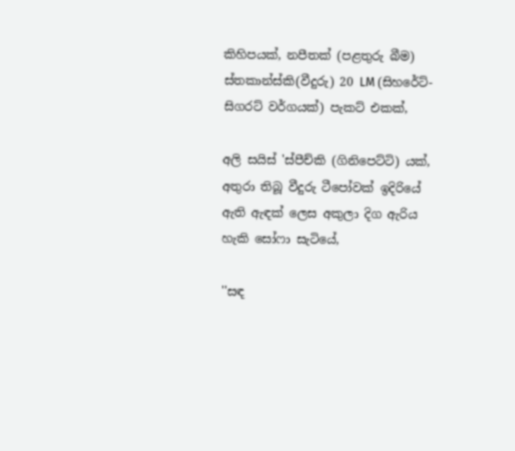කිහිපයක්, නපීතක් (පළතුරු බීම) ස්තකාන්ස්කි(වීදුරු) 20 LM (සිහරේට්- සිගරට් වර්ගයක්) පැකට් එකක්,

අලි සයිස් 'ස්පීච්කි (ගිනිපෙට්ටි) යක්, අතුරා තිබූ වීදුරු ටීපෝවක් ඉදිරියේ ඇති ඇඳක් ලෙස අකුලා දිග ඇරිය හැකි සෝෆා සැටියේ,

''සඳ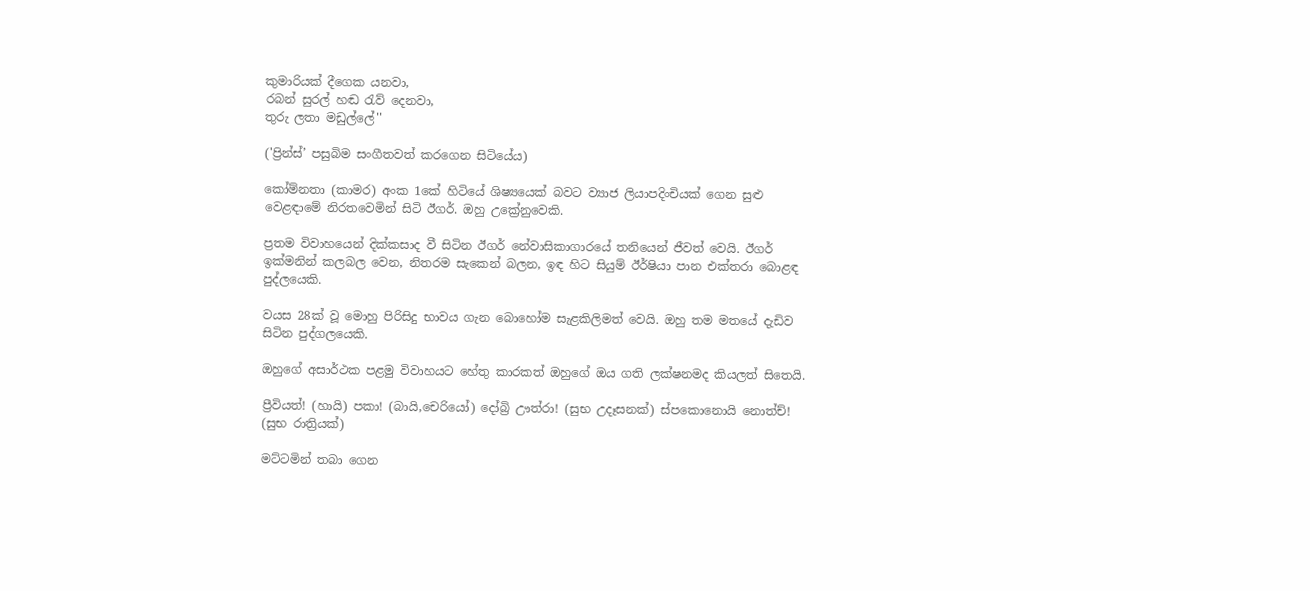කුමාරියක් දීගෙක යනවා,
රබන් සුරල් හඬ රැව් දෙනවා,
තුරු ලතා මඩුල්ලේ''

('ප්‍රින්ස්’ පසුබිම සංගීතවත් කරගෙන සිටියේය)

කෝම්නතා (කාමර) අංක 1කේ හිටියේ ශිෂ්‍යයෙක් බවට ව්‍යාජ ලියාපදිංචියක් ගෙන සුළු වෙළඳාමේ නිරතවෙමින් සිටි ඊගර්. ඔහු උක්‍රේනුවෙකි.

ප්‍රතම විවාහයෙන් දික්කසාද වී සිටින ඊගර් නේවාසිකාගාරයේ තනියෙන් ජීවත් වෙයි. ඊගර් ඉක්මනින් කලබල වෙන, නිතරම සැකෙන් බලන, ඉඳ හිට සියුම් ඊර්ෂියා පාන එක්තරා බොළඳ පුද්ලයෙකි.

වයස 28ක් වූ මොහු පිරිසිදු භාවය ගැන බොහෝම සැළකිලිමත් වෙයි. ඔහු තම මතයේ දැඩිව සිටින පුද්ගලයෙකි.

ඔහුගේ අසාර්ථක පළමු විවාහයට හේතු කාරකත් ඔහුගේ ඔය ගති ලක්ෂනමද කියලත් සිතෙයි.

ප්‍රීවියත්! (හායි) පකා! (බායි,චෙරියෝ) දෝබ්‍රි ඌත්රා! (සුභ උදෑසනක්) ස්පකොනොයි නොත්ච්! (සුභ රාත්‍රියක්)

මට්ටමින් තබා ගෙන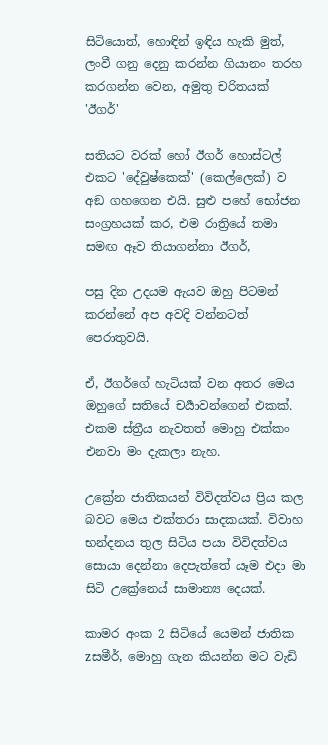සිටියොත්, හොඳින් ඉඳිය හැකි මුත්, ලංවී ගනු දෙනු කරන්න ගියානං තරහ කරගන්න වෙන, අමුතු චරිතයක් 'ඊගර්'

සතියට වරක් හෝ ඊගර් හොස්ටල් එකට 'දේවුෂ්කෙක්' (කෙල්ලෙක්) ව අඞ ගහගෙන එයි. සුළු පහේ භෝජන සංග්‍රහයක් කර, එම රාත්‍රියේ තමා සමඟ ඈව තියාගන්නා ඊගර්,

පසු දින උදයම ඇයව ඔහු පිටමන් කරන්නේ අප අවදි වන්නටත් පෙරාතුවයි.

ඒ, ඊගර්ගේ හැටියක් වන අතර මෙය ඔහුගේ සතියේ චර්‍යාවන්ගෙන් එකක්. එකම ස්ත්‍රීය නැවතත් මොහු එක්කං එනවා මං දැකලා නැහ.

උක්‍රේන ජාතිකයන් විවිදත්වය ප්‍රිය කල බවට මෙය එක්තරා සාදකයක්. විවාහ භන්දනය තුල සිටිය පයා විවිදත්වය සොයා දෙන්නා දෙපැත්තේ යෑම එදා මා සිටි උක්‍රේනෙය් සාමාන්‍ය දෙයක්.

කාමර අංක 2 සිටියේ යෙමන් ජාතික zසමීර්, මොහු ගැන කියන්න මට වැඩි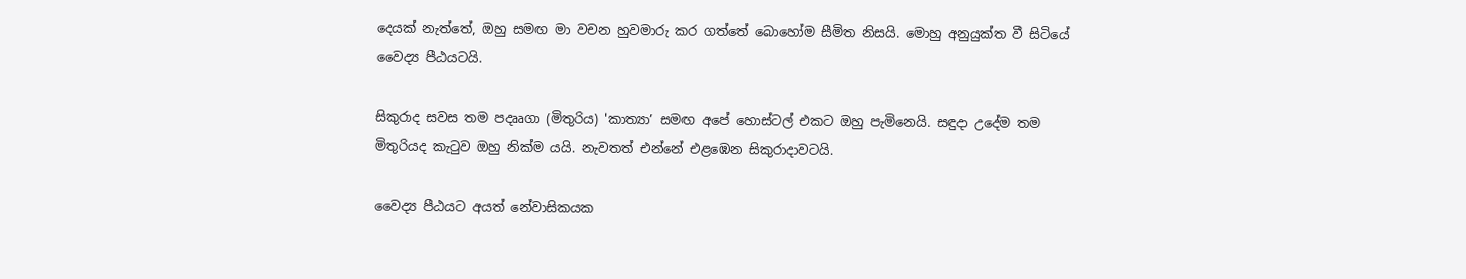දෙයක් නැත්තේ, ඔහු සමඟ මා වචන හුවමාරු කර ගත්තේ බොහෝම සීමිත නිසයි. මොහු අනුයුක්ත වී සිටියේ වෛද්‍ය පීඨයටයි.

සිකුරාද සවස තම පදෲගා (මිතුරිය) 'කාත්‍යා’ සමඟ අපේ හොස්ටල් එකට ඔහු පැමිනෙයි. සඳුදා උදේම තම මිතුරියද කැටුව ඔහු නික්ම යයි. නැවතත් එන්නේ එළඹෙන සිකුරාදාවටයි.

වෛද්‍ය පීඨයට අයත් නේවාසිකයක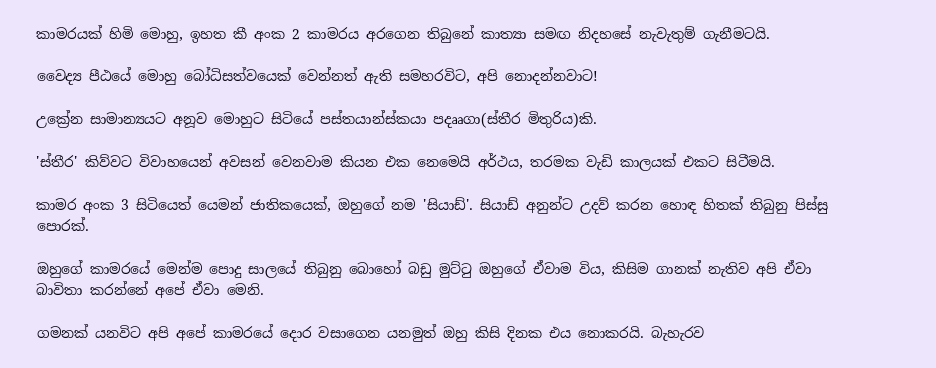කාමරයක් හිමි මොහු, ඉහත කී අංක 2 කාමරය අරගෙන තිබුනේ කාත්‍යා සමඟ නිදහසේ නැවැතුම් ගැනීමටයි.

වෛද්‍ය පීඨයේ මොහු බෝධිසත්වයෙක් වෙන්නත් ඇති සමහරවිට, අපි නොදන්නවාට!

උක්‍රේන සාමාන්‍යයට අනූව මොහුට සිටියේ පස්තයාන්ස්කයා පදෲගා(ස්තීර මිතුරිය)කි.

'ස්තීර' කිව්වට විවාහයෙන් අවසන් වෙනවාම කියන එක නෙමෙයි අර්ථය, තරමක වැඩි කාලයක් එකට සිටීමයි.

කාමර අංක 3 සිටියෙත් යෙමන් ජාතිකයෙක්, ඔහුගේ නම 'සියාඩ්'. සියාඩ් අනුන්ට උදව් කරන හොඳ හිතක් තිබුනු පිස්සු පොරක්.

ඔහුගේ කාමරයේ මෙන්ම පොදු සාලයේ තිබුනු බොහෝ බඩු මුට්ටු ඔහුගේ ඒවාම විය, කිසිම ගානක් නැතිව අපි ඒවා බාවිතා කරන්නේ අපේ ඒවා මෙනි.

ගමනක් යනවිට අපි අපේ කාමරයේ දොර වසාගෙන යනමුත් ඔහු කිසි දිනක එය නොකරයි. බැහැරව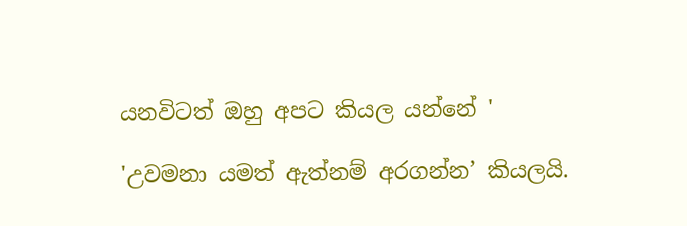යනවිටත් ඔහු අපට කියල යන්නේ '

'උවමනා යමත් ඇත්නම් අරගන්න’ කියලයි.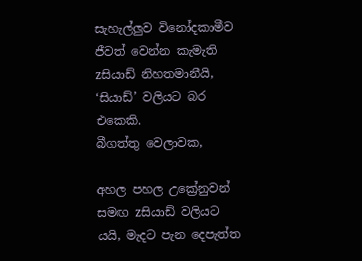සැහැල්ලුව විනෝදකාමීව ජීවත් වෙන්න කැමැති zසියාඩ් නිහතමානීයි, ‘සියාඩ්’ වලියට බර එකෙකි.
බීගත්තු වෙලාවක,

අහල පහල උක්‍රේනුවන් සමඟ zසියාඩ් වලියට යයි, මැදට පැන දෙපැත්ත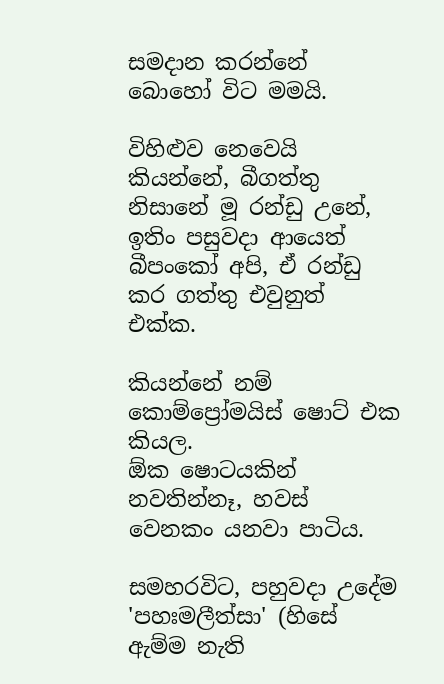සමදාන කරන්නේ බොහෝ විට මමයි.

විහිළුව නෙවෙයි කියන්නේ, බීගත්තු නිසානේ මූ රන්ඩු උනේ, ඉතිං පසුවදා ආයෙත් බීපංකෝ අපි, ඒ රන්ඩු කර ගත්තු එවුනුත් එක්ක.

කියන්නේ නම් කොම්ප්‍රෝමයිස් ෂොට් එක කියල.
ඕක ෂොටයකින් නවතින්නෑ, හවස් වෙනකං යනවා පාටිය.

සමහරවිට, පහුවදා උදේම 'පහඃමලීත්සා' (හිසේ ඇම්ම නැති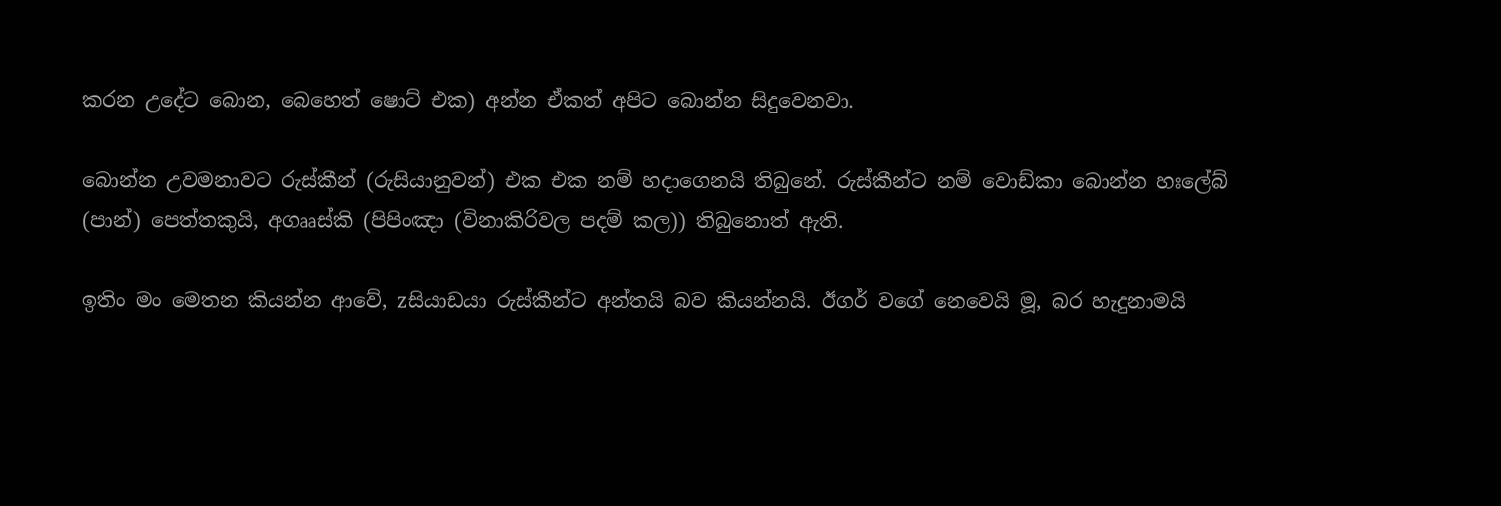කරන උදේට බොන, බෙහෙත් ෂොට් එක) අන්න ඒකත් අපිට බොන්න සිදුවෙනවා.

බොන්න උවමනාවට රුස්කීන් (රුසියානුවන්) එක එක නම් හදාගෙනයි තිබුනේ. රුස්කීන්ට නම් වොඩ්කා බොන්න හඃලේබ් (පාන්) පෙත්තකුයි, අගෲස්කි (පිපිංඤා (විනාකිරිවල පදම් කල)) තිබුනොත් ඇති.

ඉතිං මං මෙතන කියන්න ආවේ, zසියාඩයා රුස්කීන්ට අන්තයි බව කියන්නයි. ඊගර් වගේ නෙවෙයි මූ, බර හැදුනාමයි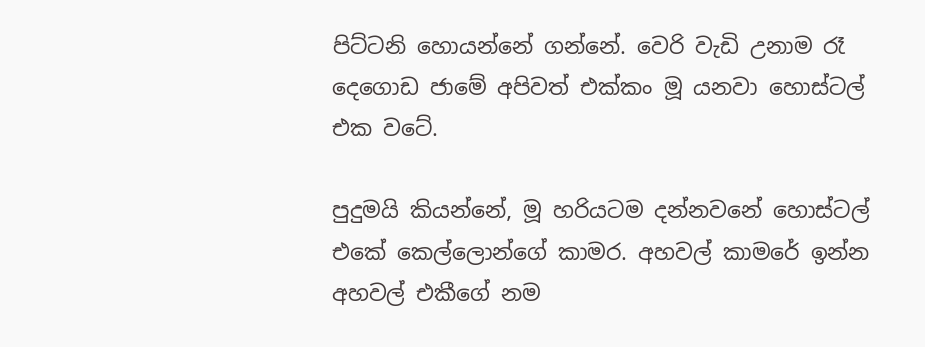පිට්ටනි හොයන්නේ ගන්නේ. වෙරි වැඩි උනාම රෑ දෙගොඩ ජාමේ අපිවත් එක්කං මූ යනවා හොස්ටල් එක වටේ.

පුදුමයි කියන්නේ, මූ හරියටම දන්නවනේ හොස්ටල් එකේ කෙල්ලොන්ගේ කාමර. අහවල් කාමරේ ඉන්න අහවල් එකීගේ නම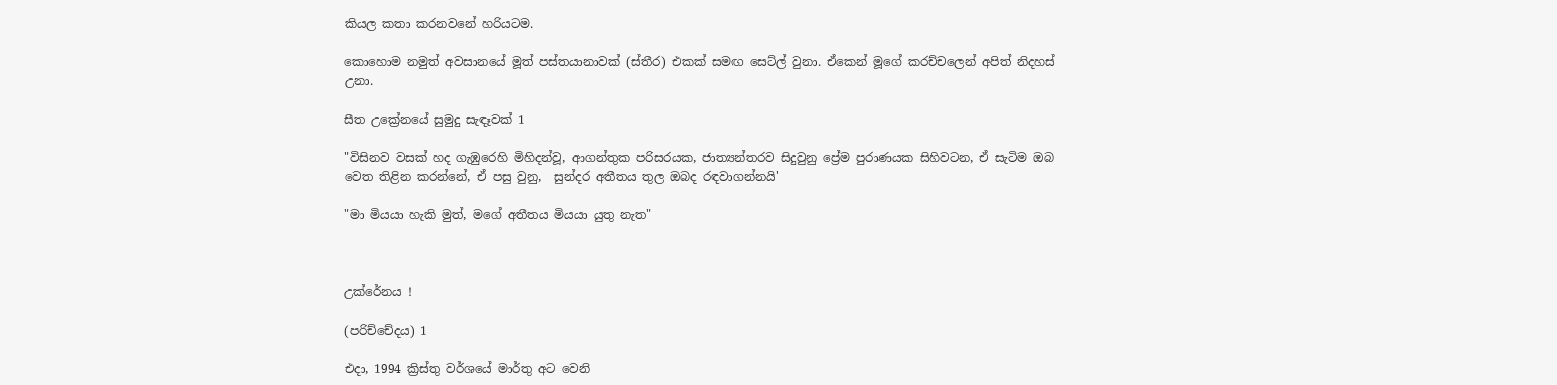කියල කතා කරනවනේ හරියටම.

කොහොම නමුත් අවසානයේ මූත් පස්තයානාවක් (ස්තීර) එකක් සමඟ සෙට්ල් වුනා. ඒකෙන් මූගේ කරච්චලෙන් අපිත් නිදහස් උනා.

සීත උක්‍රේනයේ සුමුදු සැඳෑවක් 1

"විසිනව වසක් හද ගැඹුරෙහි මිහිදන්වූ, ආගන්තුක පරිසරයක, ජාත්‍යන්තරව සිදුවුනු ප්‍රේම පුරාණයක සිහිවටන, ඒ සැටිම ඔබ වෙත තිළින කරන්නේ, ඒ පසු වුනු,  සුන්දර අතීතය තුල ඔබද රඳවාගන්නයි'

"මා මියයා හැකි මුත්, මගේ අතීතය මියයා යුතු නැත"



උක්රේනය !

(පරිච්චේදය) 1

එදා, 1994 ක්‍රිස්තු වර්ශයේ මාර්තු අට වෙනි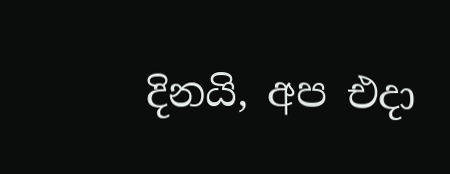දිනයි, අප එදා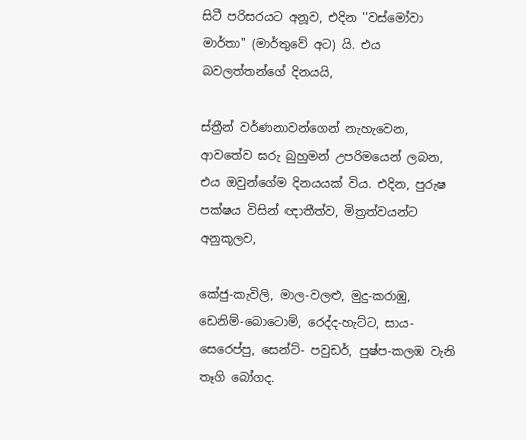සිටී පරිසරයට අනූව, එදින ''වස්මෝවා මාර්තා'' (මාර්තුවේ අට) යි. එය බවලත්තන්ගේ දිනයයි,

ස්ත්‍රීන් වර්ණනාවන්ගෙන් නැහැවෙන, ආවතේව ඝරු බුහුමන් උපරිමයෙන් ලබන, එය ඔවුන්ගේම දිනයයක් විය. එදින, පුරුෂ පක්ෂය විසින් ඥාතීත්ව, මිත්‍රත්වයන්ට අනුකූලව,

කේජු-කැවිලි, මාල-වලළු, මුදු-කරාඹු, ඩෙනිම්-බොටොම්, රෙද්ද-හැට්ට, සාය-සෙරෙප්පු, සෙන්ට්- පවුඩර්, පුෂ්ප-කලඹ වැනි තෑගි බෝගද.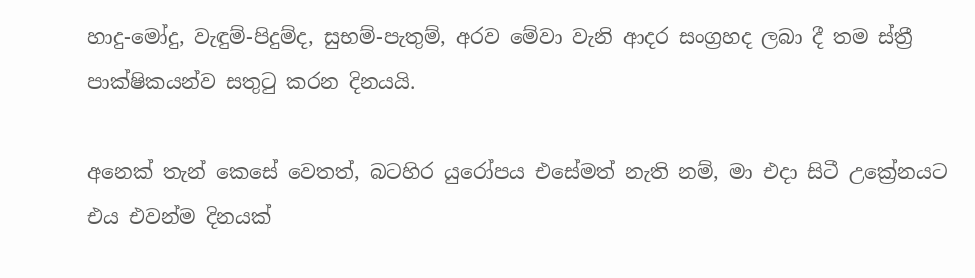හාදු-මෝදු, වැඳුම්-පිදුම්ද, සුභම්-පැතුම්, අරව මේවා වැනි ආදර සංග්‍රහද ලබා දී තම ස්ත්‍රී පාක්ෂිකයන්ව සතුටු කරන දිනයයි.

අනෙක් තැන් කෙසේ වෙතත්, බටහිර යුරෝපය එසේමත් නැති නම්, මා එදා සිටී උක්‍රේනයට එය එවන්ම දිනයක්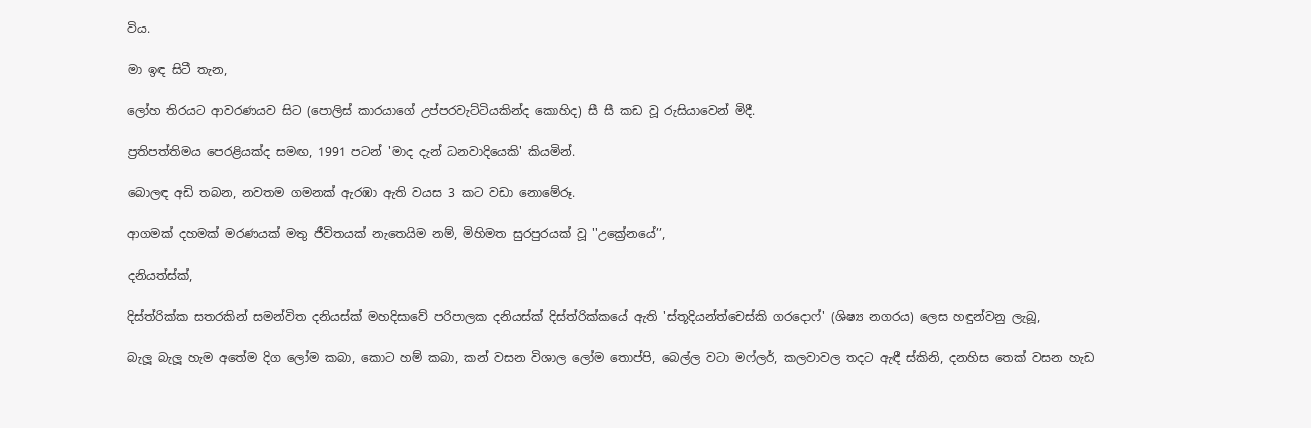විය.

මා ඉඳ සිටී තැන,

ලෝහ තිරයට ආවරණයව සිට (පොලිස් කාරයාගේ උප්පරවැට්ටියකින්ද කොහිද) සී සී කඩ වූ රුසියාවෙන් මිදී.

ප්‍රතිපත්තිමය පෙරළියක්ද සමඟ, 1991 පටන් 'මාද දැන් ධනවාදියෙකි' කියමින්.

බොලඳ අඩි තබන, නවතම ගමනක් ඇරඹා ඇති වයස 3 කට වඩා නොමේරූ.

ආගමක් දහමක් මරණයක් මතු ජීවිතයක් නැතෙයිම නම්, මිහිමත සුරපුරයක් වූ ''උක්‍රේනයේ’’,

දනියත්ස්ක්,

දිස්ත්රික්ක සතරකින් සමන්විත දනියස්ක් මහදිසාවේ පරිපාලක දනියස්ක් දිස්ත්රික්කයේ ඇති 'ස්තූදියන්ත්චෙස්කි ගරදොෆ්' (ශිෂ්‍ය නගරය) ලෙස හඳුන්වනු ලැබූ,

බැලූ බැලූ හැම අතේම දිග ලෝම කබා, කොට හම් කබා, කන් වසන විශාල ලෝම තොප්පි, බෙල්ල වටා මෆ්ලර්, කලවාවල තදට ඇඳී ස්කිනි, දනහිස තෙක් වසන හැඩ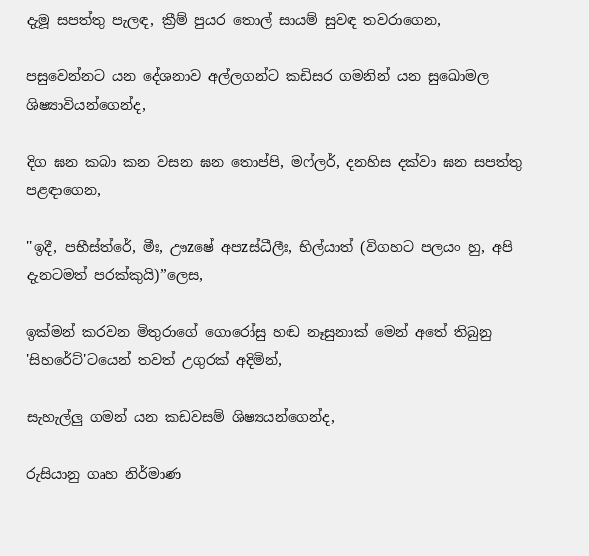දැමූ සපත්තු පැලඳ, ක්‍රීම් පුයර තොල් සායම් සුවඳ තවරාගෙන,

පසුවෙන්නට යන දේශනාව අල්ලගන්ට කඩිසර ගමනින් යන සුඛොමල ශිෂ්‍යාවියන්ගෙන්ද,

දිග ඝන කබා කන වසන ඝන තොප්පි, මෆ්ලර්, දනහිස දක්වා ඝන සපත්තු පළඳාගෙන,

''ඉදී, පභීස්ත්රේ, මීඃ, ඌzෂේ අපzස්ධීලීඃ, භිල්යාත් (විගහට පලයං හු, අපි දැනටමත් පරක්කුයි)’’ලෙස,

ඉක්මන් කරවන මිතුරාගේ ගොරෝසු හඬ නෑසුනාක් මෙන් අතේ තිබුනු 'සිහරේට්'ටයෙන් තවත් උගුරක් අදිමින්,

සැහැල්ලු ගමන් යන කඩවසම් ශිෂ්‍යයන්ගෙන්ද,

රුසියානු ගෘහ නිර්මාණ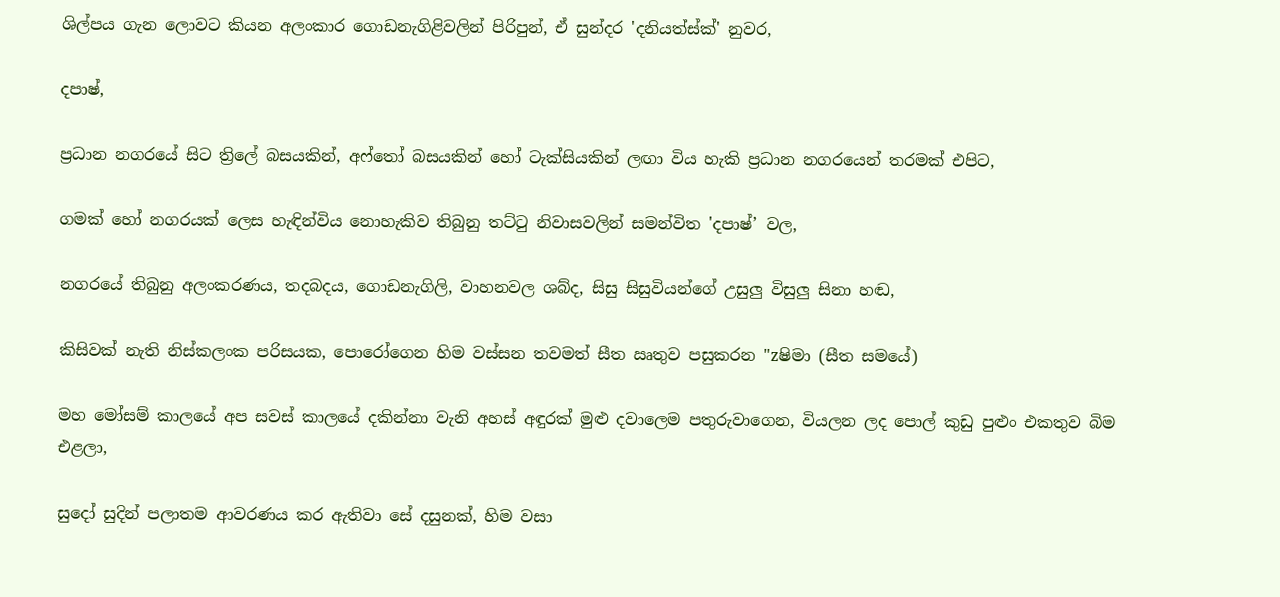ශිල්පය ගැන ලොවට කියන අලංකාර ගොඩනැගිළිවලින් පිරිපුන්, ඒ සුන්දර 'දනියත්ස්ක්' නුවර,

දපාෂ්,

ප්‍රධාන නගරයේ සිට ත්‍රිලේ බසයකින්, අෆ්තෝ බසයකින් හෝ ටැක්සියකින් ලඟා විය හැකි ප්‍රධාන නගරයෙන් තරමක් එපිට,

ගමක් හෝ නගරයක් ලෙස හැඳින්විය නොහැකිව තිබුනු තට්ටු නිවාසවලින් සමන්විත 'දපාෂ්’ වල,

නගරයේ තිබුනු අලංකරණය, තදබදය, ගොඩනැගිලි, වාහනවල ශබ්ද, සිසු සිසුවියන්ගේ උසුලු විසුලු සිනා හඬ,

කිසිවක් නැති නිස්කලංක පරිසයක, පොරෝගෙන හිම වස්සන තවමත් සීත ඍතුව පසුකරන "zෂිමා (සීත සමයේ)

මහ මෝසම් කාලයේ අප සවස් කාලයේ දකින්නා වැනි අහස් අඳුරක් මුළු දවාලෙම පතුරුවාගෙන, වියලන ලද පොල් කුඩු පුළුං එකතුව බිම එළලා,

සුදෝ සුදින් පලාතම ආවරණය කර ඇතිවා සේ දසුනක්, හිම වසා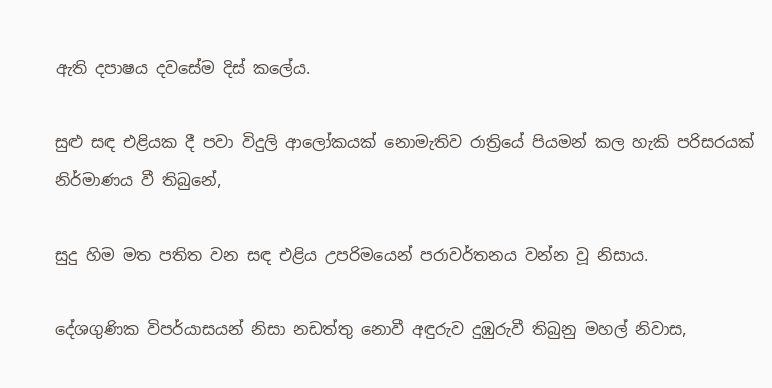ඇති දපාෂය දවසේම දිස් කලේය.

සුළු සඳ එළියක දී පවා විදුලි ආලෝකයක් නොමැතිව රාත්‍රියේ පියමන් කල හැකි පරිසරයක් නිර්මාණය වී තිබුනේ,

සුදු හිම මත පතිත වන සඳ එළිය උපරිමයෙන් පරාවර්තනය වන්න වූ නිසාය.

දේශගුණික විපර්යාසයන් නිසා නඩත්තු නොවී අඳුරුව දුඹුරුවී තිබුනු මහල් නිවාස,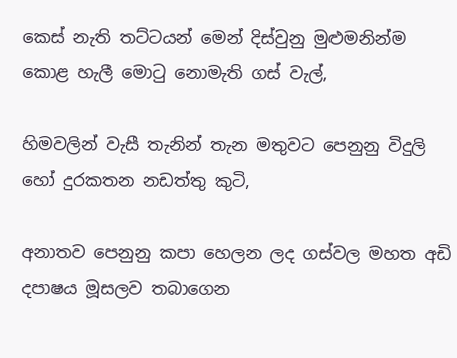කෙස් නැති තට්ටයන් මෙන් දිස්වුනු මුළුමනින්ම කොළ හැලී මොටු නොමැති ගස් වැල්,

හිමවලින් වැසී තැනින් තැන මතුවට පෙනුනු විදුලි හෝ දුරකතන නඩත්තු කුටි,

අනාතව පෙනුනු කපා හෙලන ලද ගස්වල මහත අඩි දපාෂය මූසලව තබාගෙන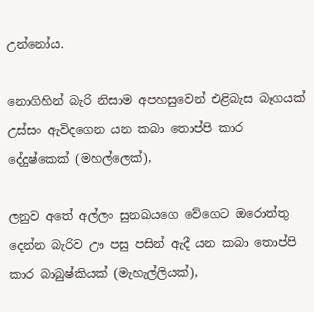උන්නෝය.

නොගිහින් බැරි නිසාම අපහසුවෙන් එළිබැස බෑගයක් උස්සං ඇවිදගෙන යන කබා තොප්පි කාර දේදුෂ්කෙක් (මහල්ලෙක්),

ලනුව අතේ අල්ලං සුනඛයගෙ වේගෙට ඔරොත්තු දෙන්න බැරිව ඌ පසු පසින් ඇදී යන කබා තොප්පි කාර බාබුෂ්කියක් (මැහැල්ලියක්),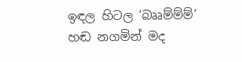ඉඳල හිටල ‘බෲම්ම්ම්’ හඬ නගමින් මද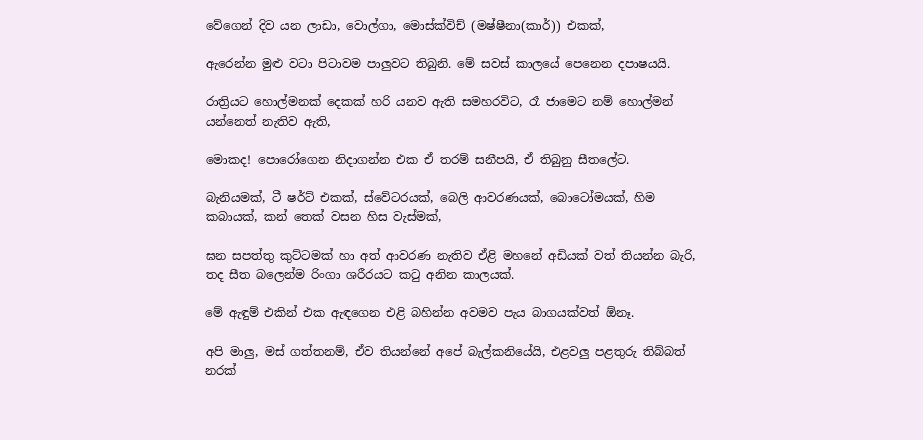වේගෙන් දිව යන ලාඩා, වොල්ගා, මොස්ක්විච් (මෂ්ෂීනා(කාර්)) එකක්,

ඇරෙන්න මුළු වටා පිටාවම පාලුවට තිබුනි. මේ සවස් කාලයේ පෙනෙන දපාෂයයි.

රාත්‍රියට හොල්මනක් දෙකක් හරි යනව ඇති සමහරවිට, රෑ ජාමෙට නම් හොල්මන් යන්නෙත් නැතිව ඇති,

මොකද! පොරෝගෙන නිදාගන්න එක ඒ තරම් සනීපයි, ඒ තිබුනු සීතලේට.

බැනියමක්, ටී ෂර්ට් එකක්, ස්වේටරයක්, බෙලි ආවරණයක්, බොටෝමයක්, හිම කබායක්, කන් තෙක් වසන හිස වැස්මක්,

ඝන සපත්තු කුට්ටමක් හා අත් ආවරණ නැතිව ඒළි මහනේ අඩියක් වත් තියන්න බැරි, තද සීත බලෙන්ම රිංගා ශරීරයට කටු අනින කාලයක්.

මේ ඇඳුම් එකින් එක ඇඳගෙන එළි බහින්න අවමව පැය බාගයක්වත් ඕනෑ.

අපි මාලු, මස් ගත්තනම්, ඒව තියන්නේ අපේ බැල්කනියේයි, එළවලු පළතුරු තිබ්බත් නරක්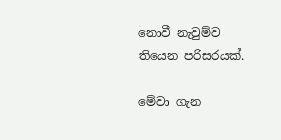නොවී නැවුම්ව තියෙන පරිසරයක්.

මේවා ගැන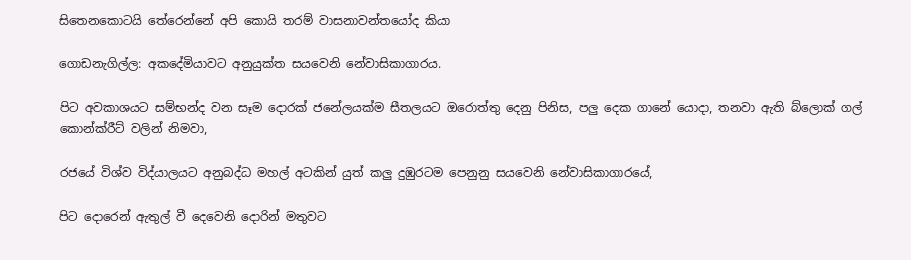සිතෙනකොටයි තේරෙන්නේ අපි කොයි තරම් වාසනාවන්තයෝද කියා

ගොඩනැගිල්ල: අකදේමියාවට අනුයුක්ත සයවෙනි නේවාසිකාගාරය.

පිට අවකාශයට සම්භන්ද වන සෑම දොරක් ජනේලයක්ම සීතලයට ඔරොත්තු දෙනු පිනිස, පලු දෙක ගානේ යොදා, තනවා ඇති බ්ලොක් ගල් කොන්ක්රීට් වලින් නිමවා,

රජයේ විශ්ව විද්යාලයට අනුබද්ධ මහල් අටකින් යුත් කලු දුඹුරටම පෙනුනු සයවෙනි නේවාසිකාගාරයේ,

පිට දොරෙන් ඇතුල් වී දෙවෙනි දොරින් මතුවට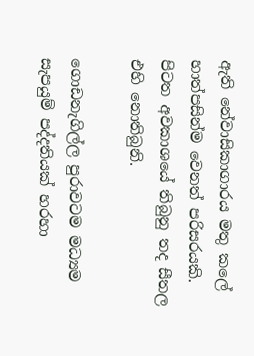ඇති නේවාසිකාගාරය මතු කලේ හාත්පසින්ම වෙනත් පරිසරයකි. පිටත අවකාශයේ තිබුනු තද සීතල එහි නොතිබුනි.

ගොඩනැගිල්ල පුරාවටම මධ්‍යම සැපයුම් පද්දතියක් හරහා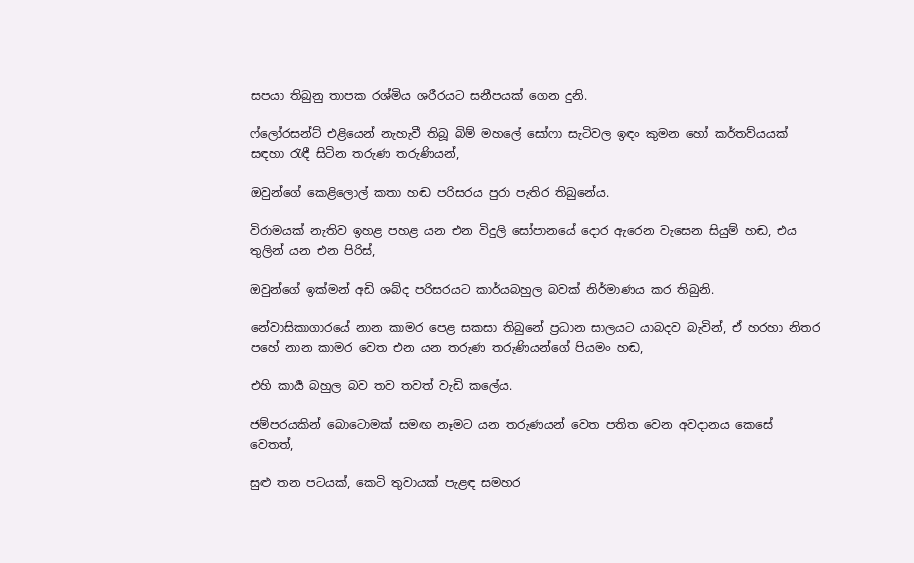සපයා තිබුනු තාපක රශ්මිය ශරීරයට සනීපයක් ගෙන දුනි.

ෆ්ලෝරසන්ට් එළියෙන් නැහැවී තිබූ බිම් මහලේ සෝෆා සැටිවල ඉඳං කුමන හෝ කර්තව්යයක් සඳහා රැඳී සිටින තරුණ තරුණියන්,

ඔවුන්ගේ කෙළිලොල් කතා හඬ පරිසරය පුරා පැතිර තිබුනේය.

විරාමයක් නැතිව ඉහළ පහළ යන එන විදුලි සෝපානයේ දොර ඇරෙන වැසෙන සියුම් හඬ, එය තුලින් යන එන පිරිස්,

ඔවුන්ගේ ඉක්මන් අඩි ශබ්ද පරිසරයට කාර්යබහුල බවක් නිර්මාණය කර තිබුනි.

නේවාසිකාගාරයේ නාන කාමර පෙළ සකසා තිබුනේ ප්‍රධාන සාලයට යාබදව බැවින්, ඒ හරහා නිතර පහේ නාන කාමර වෙත එන යන තරුණ තරුණියන්ගේ පියමං හඬ,

එහි කාර්‍ය බහුල බව තව තවත් වැඩි කලේය.

ජම්පරයකින් බොටොමක් සමඟ නෑමට යන තරුණයන් වෙත පතිත වෙන අවදානය කෙසේ වෙතත්,

සුළු තන පටයක්, කෙටි තුවායක් පැළඳ සමහර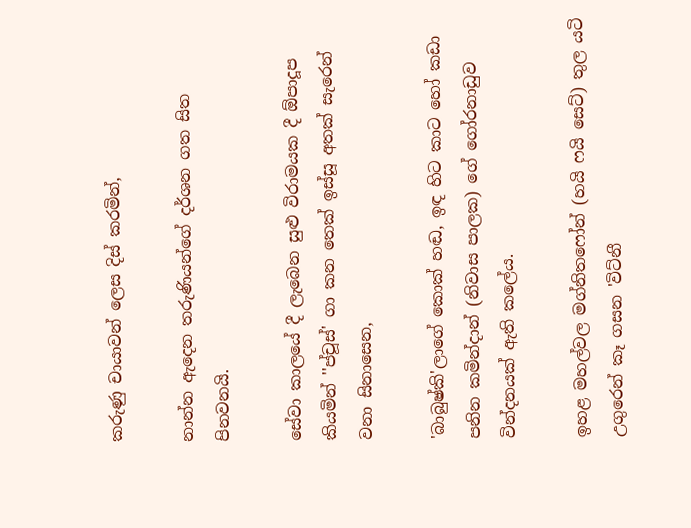කරුණු චායාවන් ලෙස දිස් කරමින්,

නාන්න ඇදෙන තරුණියන්ගේ දර්ශන ගත සිත පිනවනයි.

සේවා කාලයේ දී ලැබෙන සුළු විරාමයක දී ඕපාදූප කියමින් ''ප්චූස්' ගා කන තෙක් ඉස්සූ අතක් සැරෙන්
වනා සිනාසෙන,

'බාබුෂ්කි'ලාගේ කොක් හඬ, ඉඳ හිට කාට හෝ කඩා පනින කමින්දාන් (නිවාස පාලක) ගේ ගෝරනාඩුව වින්දනයක් ඇති කලේය.

ඉහළ මහල්වල මග්නිතෆෝන් (හයි ෆයි සෙට්) තුල යටි උගුරෙන් කෑ ගසන 'විට්නී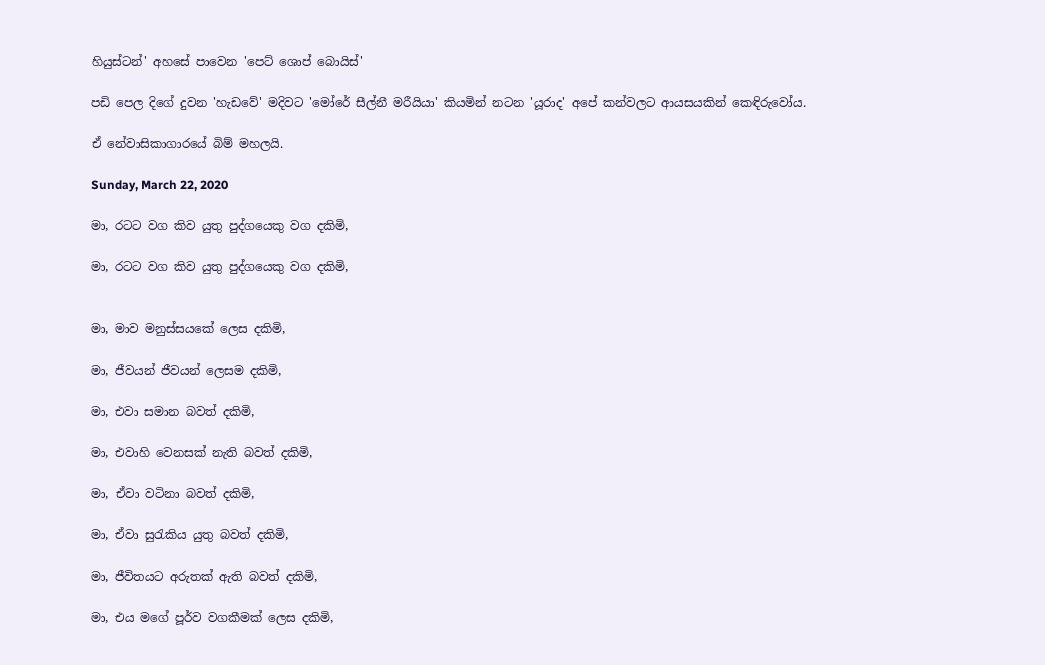හියුස්ටන්' අහසේ පාවෙන 'පෙට් ශොප් බොයිස්'

පඩි පෙල දිගේ දුවන 'හැඩවේ' මදිවට 'මෝරේ සීල්නී මරීයියා' කියමින් නටන 'යූරාද' අපේ කන්වලට ආයසයකින් කෙඳිරුවෝය.

ඒ නේවාසිකාගාරයේ බිම් මහලයි.

Sunday, March 22, 2020

මා, රටට වග කිව යුතු පුද්ගයෙකු වග දකිමි,

මා, රටට වග කිව යුතු පුද්ගයෙකු වග දකිමි,


මා, මාව මනුස්සයකේ ලෙස දකිමි,

මා, ජීවයන් ජීවයන් ලෙසම දකිමි,

මා, එවා සමාන බවත් දකිමි,

මා, එවාහි වෙනසක් නැති බවත් දකිමි,

මා, ඒවා වටිනා බවත් දකිමි,

මා, ඒවා සුරැකිය යුතු බවත් දකිමි,

මා, ජීවිතයට අරුතක් ඇති බවත් දකිමි,

මා, එය මගේ පූර්ව වගකීමක් ලෙස දකිමි,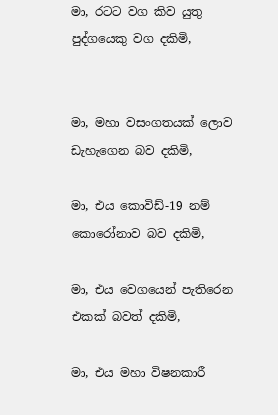මා, රටට වග කිව යුතු පුද්ගයෙකු වග දකිමි,


මා, මහා වසංගතයක් ලොව ඩැහැගෙන බව දකිමි,

මා, එය කොවිඩ්-19 නම් කොරෝනාව බව දකිමි,

මා, එය වෙගයෙන් පැතිරෙන එකක් බවත් දකිමි,

මා, එය මහා විෂනකාරී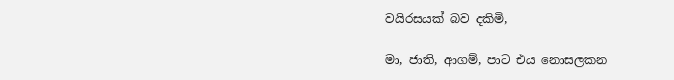වයිරසයක් බව දකිමි,

මා, ජාති, ආගම්, පාට එය නොසලකන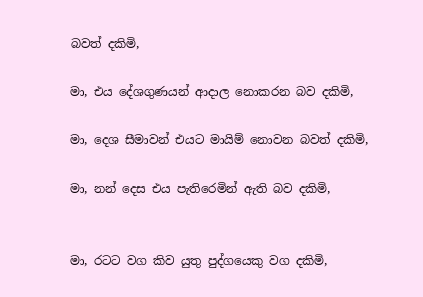බවත් දකිමි,

මා, එය දේශගුණයන් ආදාල නොකරන බව දකිමි,

මා, දෙශ සීමාවන් එයට මායිම් නොවන බවත් දකිමි,

මා, නන් දෙස එය පැතිරෙමින් ඇති බව දකිමි,


මා, රටට වග කිව යුතු පුද්ගයෙකු වග දකිමි,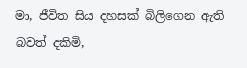මා, ජීවිත සිය දහසක් බිලිගෙන ඇති බවත් දකිමි,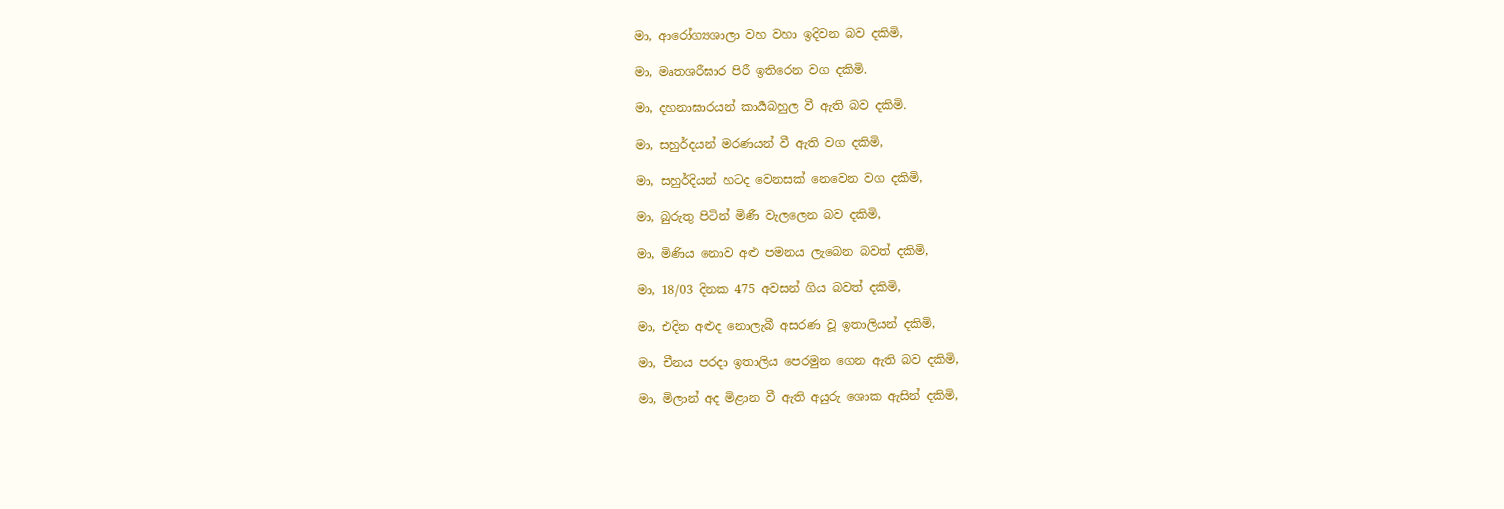මා, ආරෝග්‍යශාලා වහ වහා ඉදිවන බව දකිමි,

මා, මෘතශරීඝාර පිරී ඉතිරෙන වග දකිමි.

මා, දහනාඝාරයන් කාර්‍යබහුල වී ඇති බව දකිමි.

මා, සහුර්දයන් මරණයන් වී ඇති වග දකිමි,

මා, සහුර්දියන් හටද වෙනසක් නෙවෙන වග දකිමි,

මා, බුරුතු පිටින් මිණී වැලලෙන බව දකිමි,

මා, මිණිය නොව අළු පමනය ලැබෙන බවත් දකිමි,

මා, 18/03 දිනක 475 අවසන් ගිය බවත් දකිමි,

මා, එදින අළුද නොලැබී අසරණ වූ ඉතාලියන් දකිමි,

මා, චීනය පරදා ඉතාලිය පෙරමුන ගෙන ඇති බව දකිමි,

මා, මිලාන් අද මිළාන වී ඇති අයුරු ශොක ඇසින් දකිමි,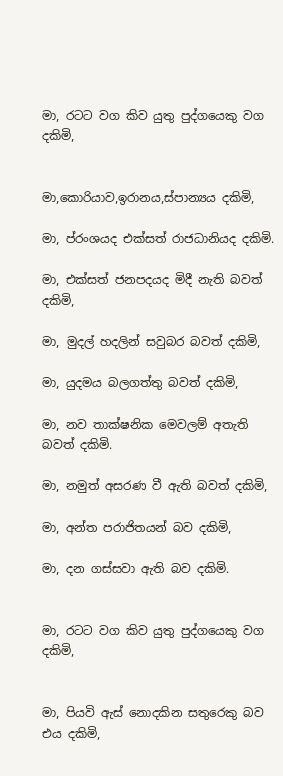මා, රටට වග කිව යුතු පුද්ගයෙකු වග දකිමි,


මා,කොරියාව,ඉරානය,ස්පාන්‍යය දකිමි,

මා, ප්රංශයද එක්සත් රාජධානියද දකිමි.

මා, එක්සත් ජනපදයද මිදී නැති බවත් දකිමි,

මා, මුදල් හදලින් සවුබර බවත් දකිමි,

මා, යුදමය බලගත්තු බවත් දකිමි,

මා, නව තාක්ෂනික මෙවලම් අතැති බවත් දකිමි.

මා, නමුත් අසරණ වී ඇති බවත් දකිමි,

මා, අන්ත පරාජිතයන් බව දකිමි,

මා, දන ගස්සවා ඇති බව දකිමි.


මා, රටට වග කිව යුතු පුද්ගයෙකු වග දකිමි,


මා, පියවි ඇස් නොදකින සතුරෙකු බව එය දකිමි,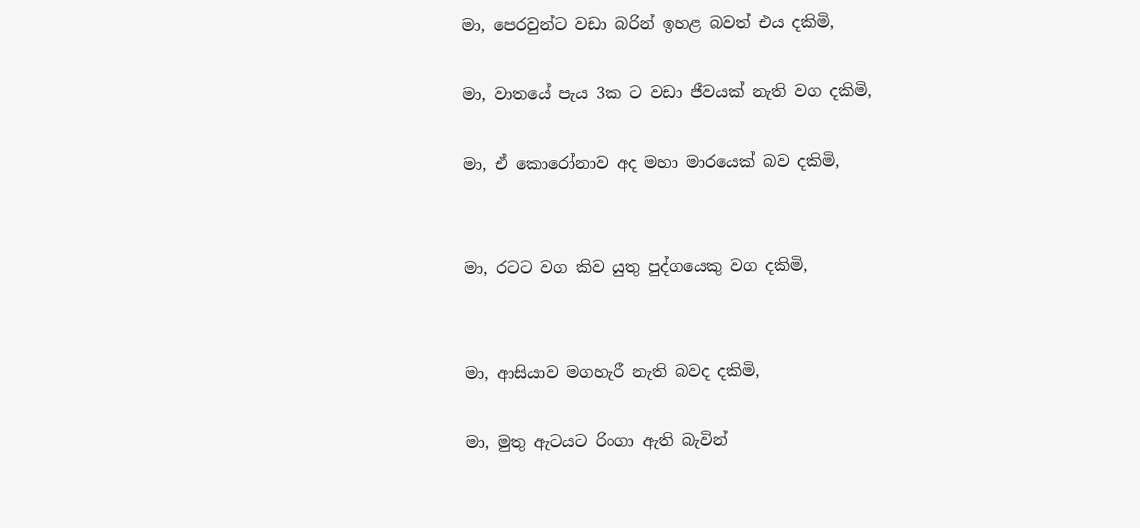මා, පෙරවුන්ට වඩා බරින් ඉහළ බවත් එය දකිමි,

මා, වාතයේ පැය 3ක ට වඩා ජීවයක් නැති වග දකිමි,

මා, ඒ කොරෝනාව අද මහා මාරයෙක් බව දකිමි,


මා, රටට වග කිව යුතු පුද්ගයෙකු වග දකිමි,


මා, ආසියාව මගහැරී නැති බවද දකිමි,

මා, මුතු ඇටයට රිංගා ඇති බැවින්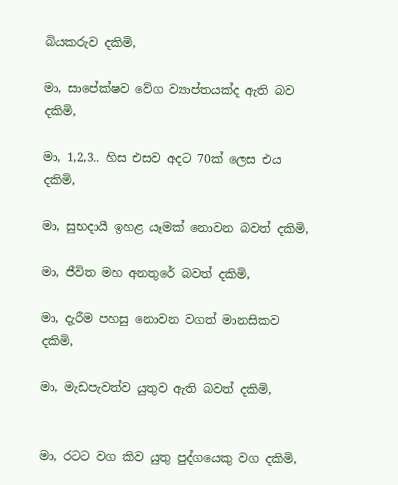බියකරුව දකිමි,

මා, සාපේක්ෂව වේග ව්‍යාප්තයක්ද ඇති බව දකිමි,

මා, 1,2,3.. හිස එසව අදට 70ක් ලෙස එය දකිමි,

මා, සුභදායී ඉහළ යෑමක් නොවන බවත් දකිමි,

මා, ජීවිත මහ අනතුරේ බවත් දකිමි,

මා, දැරීම පහසු නොවන වගත් මානසිකව දකිමි,

මා, මැඩපැවත්ව යුතුව ඇති බවත් දකිමි,


මා, රටට වග කිව යුතු පුද්ගයෙකු වග දකිමි,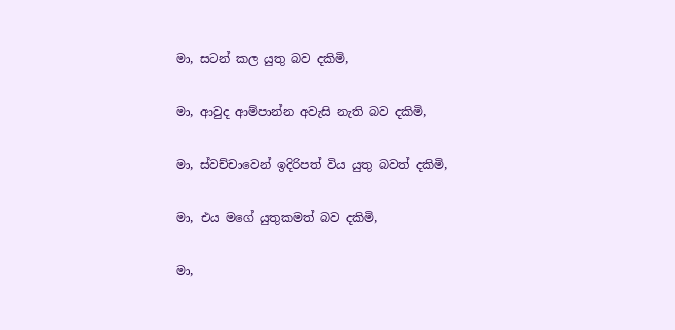මා, සටන් කල යුතු බව දකිමි,

මා, ආවුද ආම්පාන්න අවැසි නැති බව දකිමි,

මා, ස්වච්චාවෙන් ඉදිරිපත් විය යුතු බවත් දකිමි,

මා, එය මගේ යුතුකමත් බව දකිමි,

මා,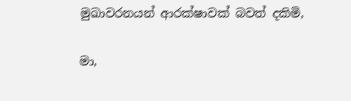මුඛාවරනයන් ආරක්ෂාවක් බවත් දකිමි,

මා,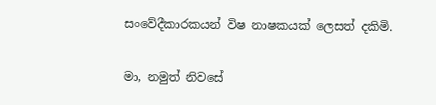සංවේදීකාරකයන් විෂ නාෂකයක් ලෙසත් දකිමි.

මා, නමුත් නිවසේ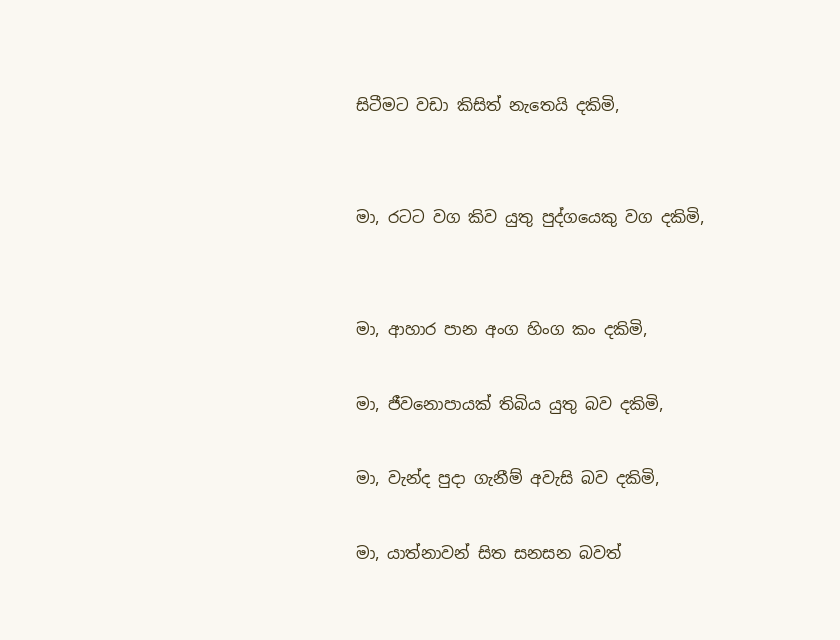සිටීමට වඩා කිසිත් නැතෙයි දකිමි,


මා, රටට වග කිව යුතු පුද්ගයෙකු වග දකිමි,


මා, ආහාර පාන අංග හිංග කං දකිමි,

මා, ජීවනොපායක් තිබිය යුතු බව දකිමි,

මා, වැන්ද පුදා ගැනීම් අවැසි බව දකිමි,

මා, යාත්නාවන් සිත සනසන බවත්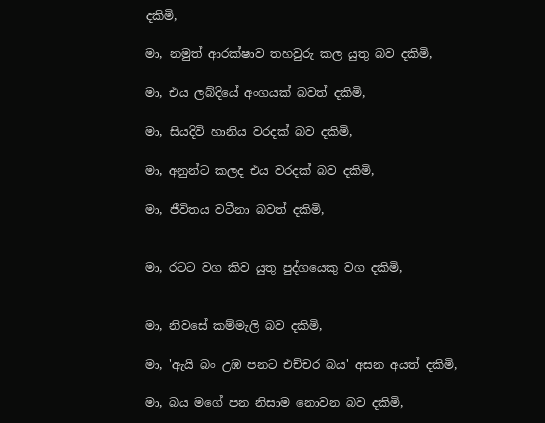දකිමි,

මා, නමුත් ආරක්ෂාව තහවුරු කල යුතු බව දකිමි,

මා, එය ලබ්දියේ අංගයක් බවත් දකිමි,

මා, සියදිවි හානිය වරදක් බව දකිමි,

මා, අනුන්ට කලද එය වරදක් බව දකිමි,

මා, ජීවිතය වටීනා බවත් දකිමි,


මා, රටට වග කිව යුතු පුද්ගයෙකු වග දකිමි,


මා, නිවසේ කම්මැලි බව දකිමි,

මා, 'ඇයි බං උඹ පනට එච්චර බය' අසන අයත් දකිමි,

මා, බය මගේ පන නිසාම නොවන බව දකිමි,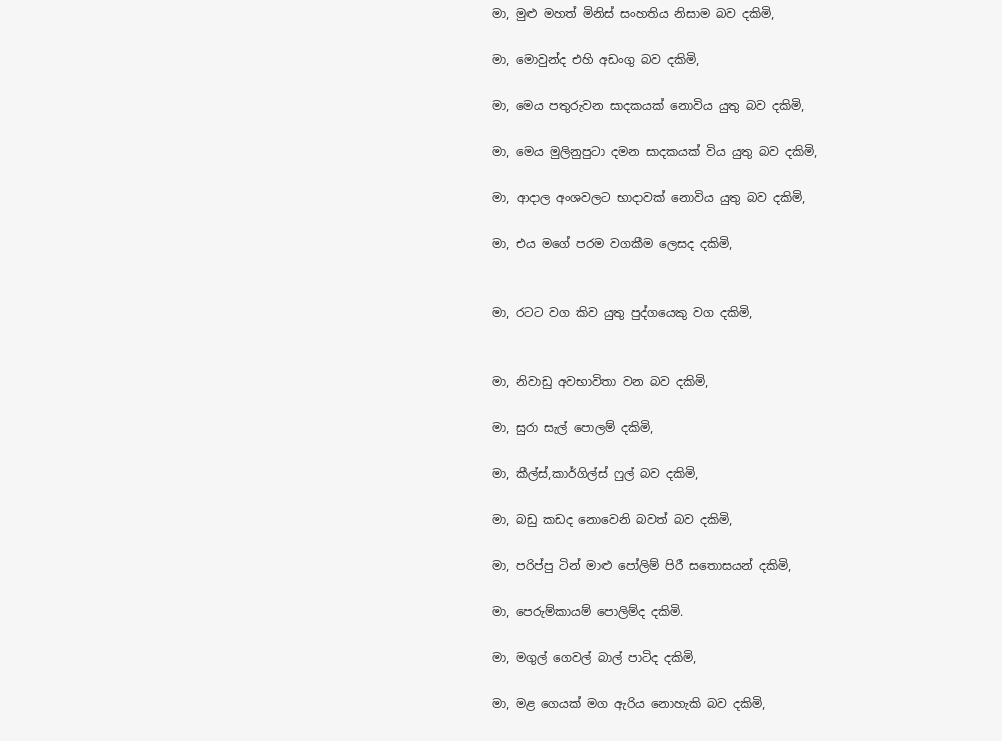මා, මුළු මහත් මිනිස් සංහතිය නිසාම බව දකිමි,

මා, මොවුන්ද එහි අඩංගු බව දකිමි,

මා, මෙය පතුරුවන සාදකයක් නොවිය යුතු බව දකිමි,

මා, මෙය මුලිනුපුටා දමන සාදකයක් විය යුතු බව දකිමි,

මා, ආදාල අංශවලට භාදාවක් නොවිය යුතු බව දකිමි,

මා, එය මගේ පරම වගකීම ලෙසද දකිමි,


මා, රටට වග කිව යුතු පුද්ගයෙකු වග දකිමි,


මා, නිවාඩු අවභාවිතා වන බව දකිමි,

මා, සුරා සැල් පොලම් දකිමි,

මා, කීල්ස්,කාර්ගිල්ස් ෆුල් බව දකිමි,

මා, බඩු කඩද නොවෙනි බවත් බව දකිමි,

මා, පරිප්පු ටින් මාළු පෝලිම් පිරී සතොසයන් දකිමි,

මා, පෙරුම්කායම් පොලිම්ද දකිමි.

මා, මගුල් ගෙවල් බාල් පාටිද දකිමි,

මා, මළ ගෙයක් මග ඇරිය නොහැකි බව දකිමි,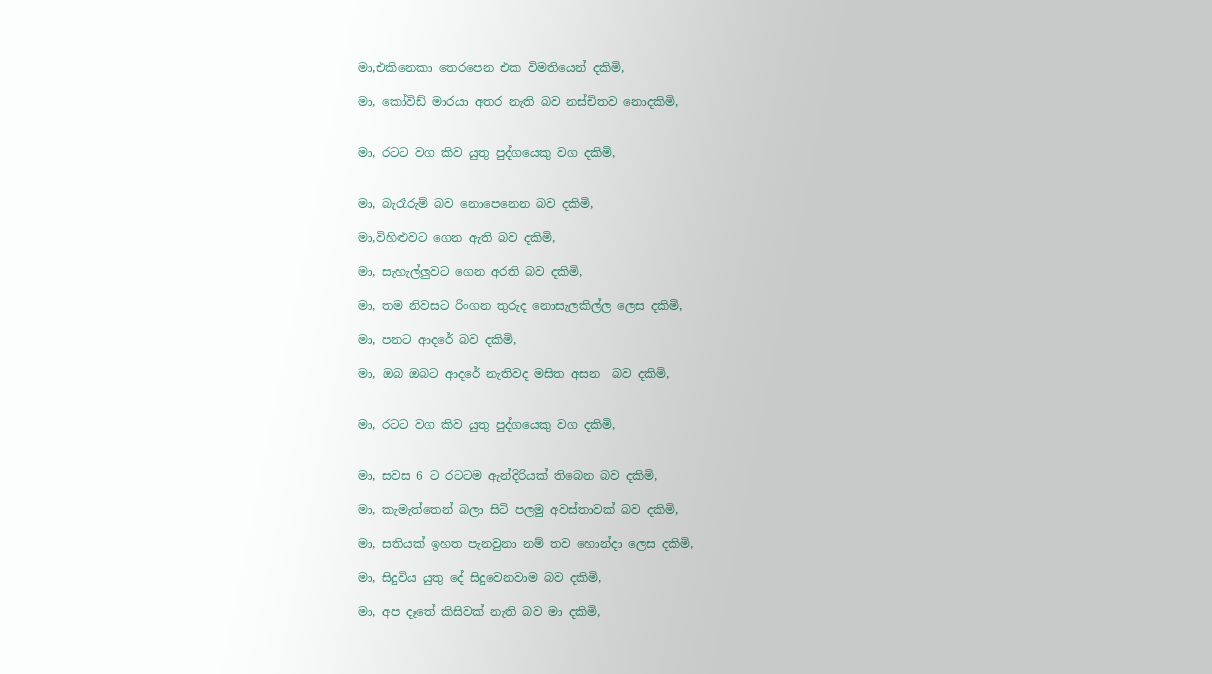මා,එකිනෙකා තෙරපෙන එක විමතියෙන් දකිමි,

මා, කෝවිඩ් මාරයා අතර නැති බව නස්චිතව නොදකිමි,


මා, රටට වග කිව යුතු පුද්ගයෙකු වග දකිමි,


මා, බැරෑරුම් බව නොපෙනෙන බව දකිමි,

මා,විහිළුවට ගෙන ඇති බව දකිමි,

මා, සැහැල්ලුවට ගෙන අරති බව දකිමි,

මා, තම නිවසට රිංගන තුරුද නොසැලකිල්ල ලෙස දකිමි,

මා, පනට ආදරේ බව දකිමි,

මා, ඔබ ඔබට ආදරේ නැතිවද මසිත අසන  බව දකිමි,


මා, රටට වග කිව යුතු පුද්ගයෙකු වග දකිමි,


මා, සවස 6 ට රටටම ඇන්දිරියක් තිබෙන බව දකිමි,

මා, කැමැත්තෙන් බලා සිටි පලමු අවස්තාවක් බව දකිමි,

මා, සතියක් ඉහත පැනවුනා නම් තව හොන්දා ලෙස දකිමි,

මා, සිදුවිය යුතු දේ සිදුවෙනවාම බව දකිමි,

මා, අප දෑතේ කිසිවක් නැති බව මා දකිමි,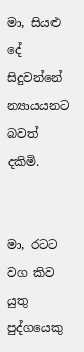මා, සියළු දේ සිදුවන්නේ න්‍යායයනට බවත් දකිමි.


මා, රටට වග කිව යුතු පුද්ගයෙකු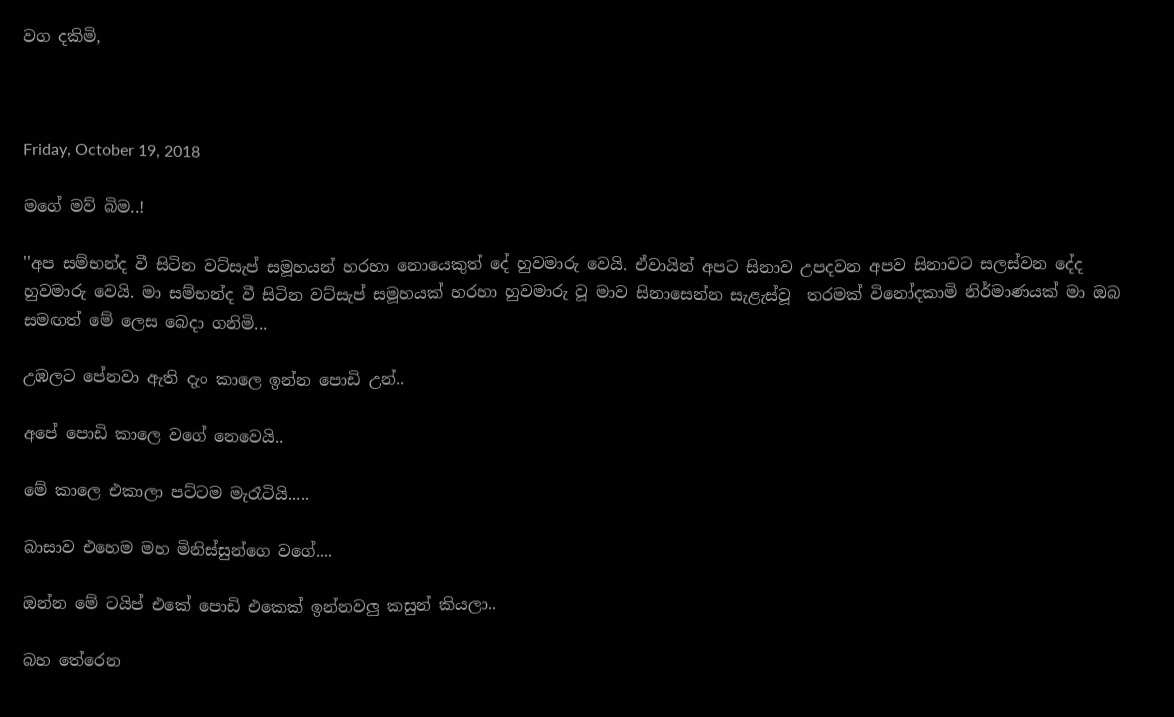වග දකිමි,



Friday, October 19, 2018

මගේ මව් බිම..!

''අප සම්භන්ද වී සිටින වට්සැප් සමූහයන් හරහා නොයෙකුත් දේ හුවමාරු වෙයි. ඒවායින් අපට සිනාව උපදවන අපව සිනාවට සලස්වන දේද හුවමාරු වෙයි. මා සම්භන්ද වී සිටින වට්සැප් සමූහයක් හරහා හුවමාරු වූ මාව සිනාසෙන්න සැළැස්වූ  තරමක් විනෝදකාමි නිර්මාණයක් මා ඔබ සමඟත් මේ ලෙස බෙදා ගනිමි...

උඹලට පේනවා ඇති දැං කාලෙ ඉන්න පොඩි උන්..

අපේ පොඩි කාලෙ වගේ නෙවෙයි..

මේ කාලෙ එකාලා පට්ටම මැරෑටියි.....

බාසාව එහෙම මහ මිනිස්සුන්ගෙ වගේ....

ඔන්න මේ ටයිප් එකේ පොඩි එකෙක් ඉන්නවලු කසුන් කියලා..

බහ තේරෙන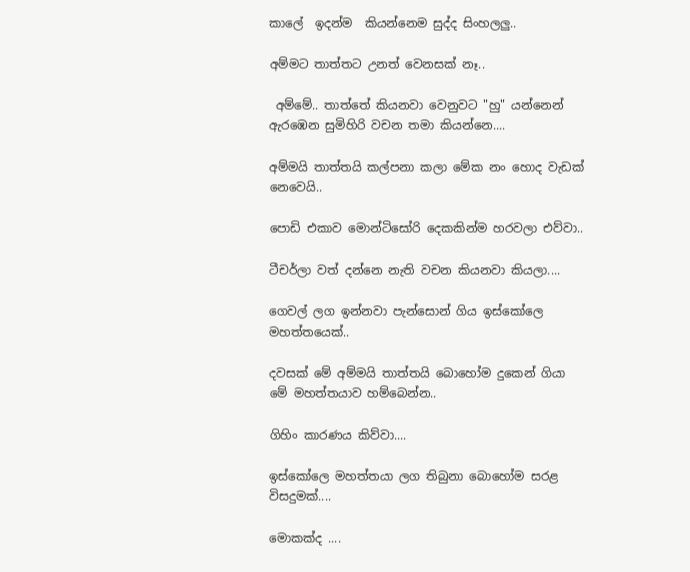කාලේ  ඉදන්ම  කියන්නෙම සුද්ද සිංහලලු..

අම්මට තාත්තට උනත් වෙනසක් නෑ..

 අම්මේ.. තාත්තේ කියනවා වෙනුවට "හු" යන්නෙන් ඇරඹෙන සුමිහිරි වචන තමා කියන්නෙ....

අම්මයි තාත්තයි කල්පනා කලා මේක නං හොද වැඩක් නෙවෙයි..

පොඩි එකාව මොන්ටිසෝරි දෙකකින්ම හරවලා එව්වා..

ටීචර්ලා වත් දන්නෙ නැති වචන කියනවා කියලා....

ගෙවල් ලග ඉන්නවා පැන්සොන් ගිය ඉස්කෝලෙ මහත්තයෙක්..

දවසක් මේ අම්මයි තාත්තයි බොහෝම දුකෙන් ගියා මේ මහත්තයාව හම්බෙන්න..

ගිහිං කාරණය කිව්වා....

ඉස්කෝලෙ මහත්තයා ලග තිබුනා බොහෝම සරළ විසදුමක්....

මොකක්ද ....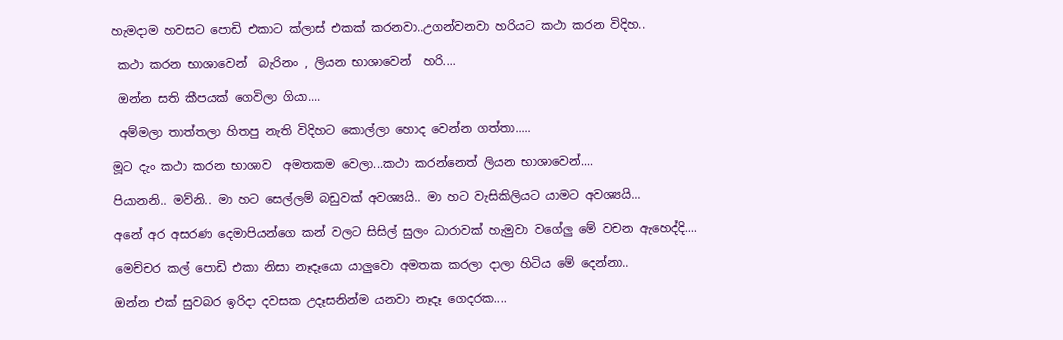හැමදාම හවසට පොඩි එකාට ක්ලාස් එකක් කරනවා..උගන්වනවා හරියට කථා කරන විදිහ..

 කථා කරන භාශාවෙන්  බැරිනං , ලියන භාශාවෙන්  හරි....

 ඔන්න සති කීපයක් ගෙවිලා ගියා....

 අම්මලා තාත්තලා හිතපු නැති විදිහට කොල්ලා හොද වෙන්න ගත්තා.....

මූට දැං කථා කරන භාශාව  අමතකම වෙලා...කථා කරන්නෙත් ලියන භාශාවෙන්....

පියානනි.. මව්නි.. මා හට සෙල්ලම් බඩුවක් අවශ්‍යයි.. මා හට වැසිකිලියට යාමට අවශ්‍යයි...

අනේ අර අසරණ දෙමාපියන්ගෙ කන් වලට සිසිල් සුලං ධාරාවක් හැමුවා වගේලු මේ වචන ඇහෙද්දි....

මෙච්චර කල් පොඩි එකා නිසා නෑදෑයො යාලුවො අමතක කරලා දාලා හිටිය මේ දෙන්නා..

ඔන්න එක් සුවබර ඉරිදා දවසක උදෑසනින්ම යනවා නෑදෑ ගෙදරක....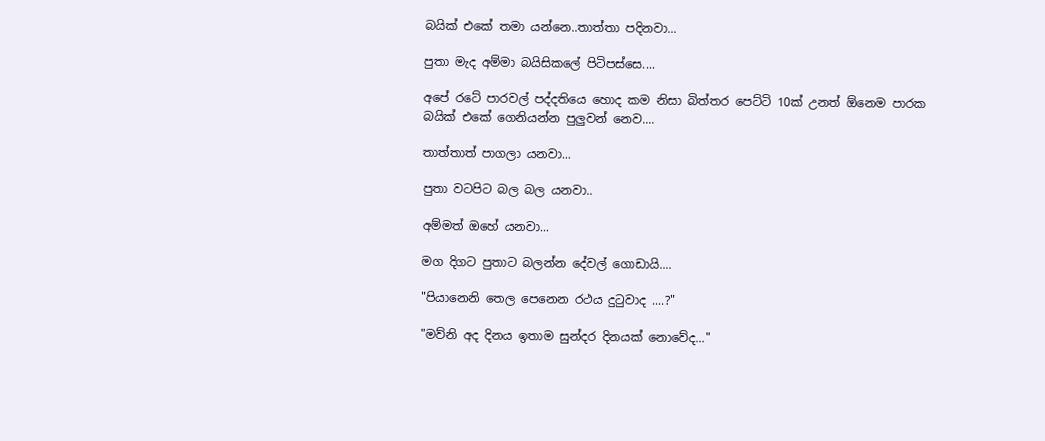බයික් එකේ තමා යන්නෙ..තාත්තා පදිනවා...

පුතා මැද අම්මා බයිසිකලේ පිටිපස්සෙ....

අපේ රටේ පාරවල් පද්දතියෙ හොද කම නිසා බිත්තර පෙට්ටි 10ක් උනත් ඕනෙම පාරක බයික් එකේ ගෙනියන්න පුලුවන් නෙව....

තාත්තාත් පාගලා යනවා...

පුතා වටපිට බල බල යනවා..

අම්මත් ඔහේ යනවා...

මග දිගට පුතාට බලන්න දේවල් ගොඩායි....

"පියානෙනි තෙල පෙනෙන රථය දුටුවාද ....?"

"මව්නි අද දිනය ඉතාම සුන්දර දිනයක් නොවේද..."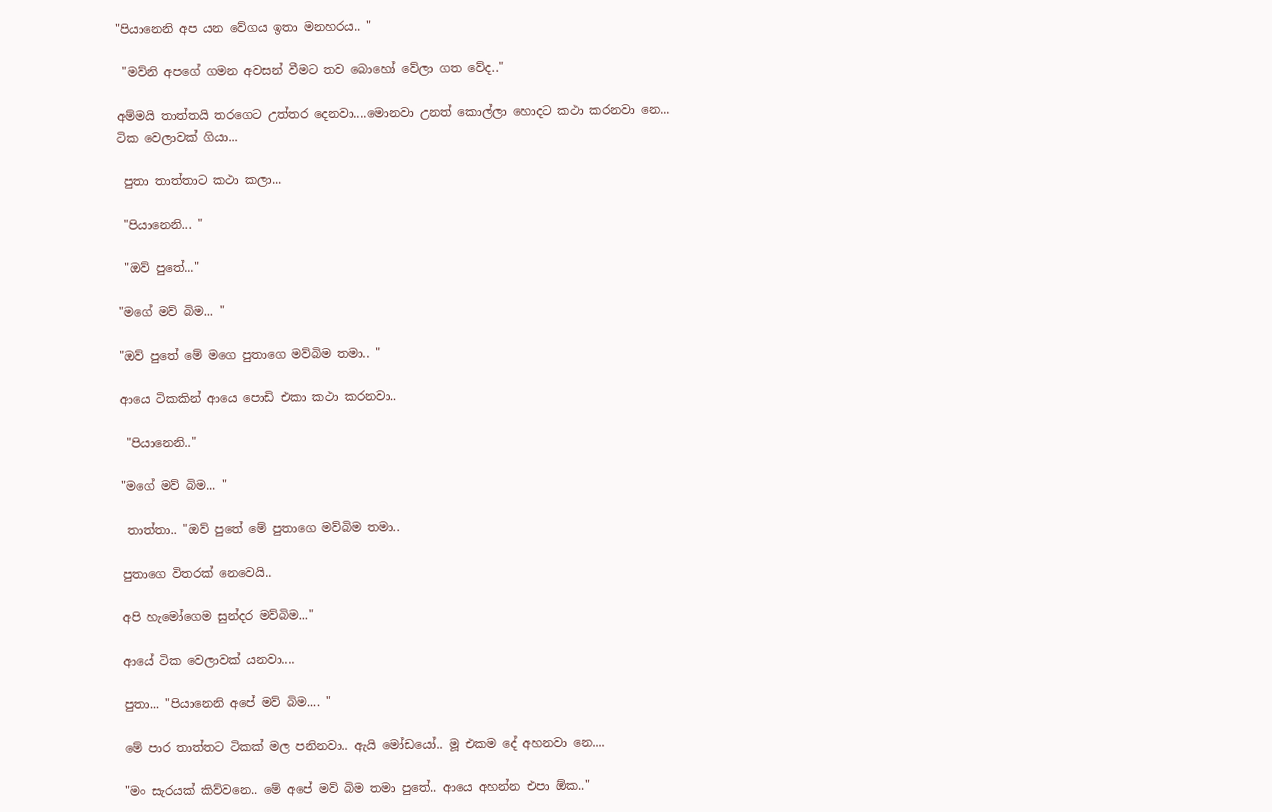"පියානෙනි අප යන වේගය ඉතා මනහරය.. "

 "මව්නි අපගේ ගමන අවසන් වීමට තව බොහෝ වේලා ගත වේද.."

අම්මයි තාත්තයි තරගෙට උත්තර දෙනවා....මොනවා උනත් කොල්ලා හොදට කථා කරනවා නෙ...
ටික වෙලාවක් ගියා...

 පුතා තාත්තාට කථා කලා...

 "පියානෙනි... "

 "ඔව් පුතේ..."

"මගේ මව් බිම... "

"ඔව් පුතේ මේ මගෙ පුතාගෙ මව්බිම තමා.. "

ආයෙ ටිකකින් ආයෙ පොඩි එකා කථා කරනවා..

 "පියානෙනි.."

"මගේ මව් බිම... "

 තාත්තා.. "ඔව් පුතේ මේ පුතාගෙ මව්බිම තමා..

පුතාගෙ විතරක් නෙවෙයි..

අපි හැමෝගෙම සුන්දර මව්බිම..."

ආයේ ටික වෙලාවක් යනවා....

පුතා... "පියානෙනි අපේ මව් බිම.... "

මේ පාර තාත්තට ටිකක් මල පනිනවා.. ඇයි මෝඩයෝ.. මූ එකම දේ අහනවා නෙ....

"මං සැරයක් කිව්වනෙ.. මේ අපේ මව් බිම තමා පුතේ.. ආයෙ අහන්න එපා ඕක.."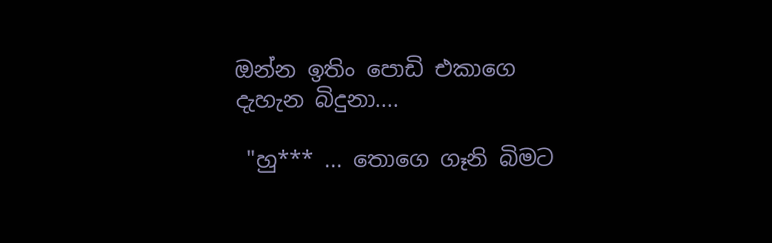ඔන්න ඉතිං පොඩි එකාගෙ දැහැන බිදුනා....

 "හු*** ... තොගෙ ගෑනි බිමට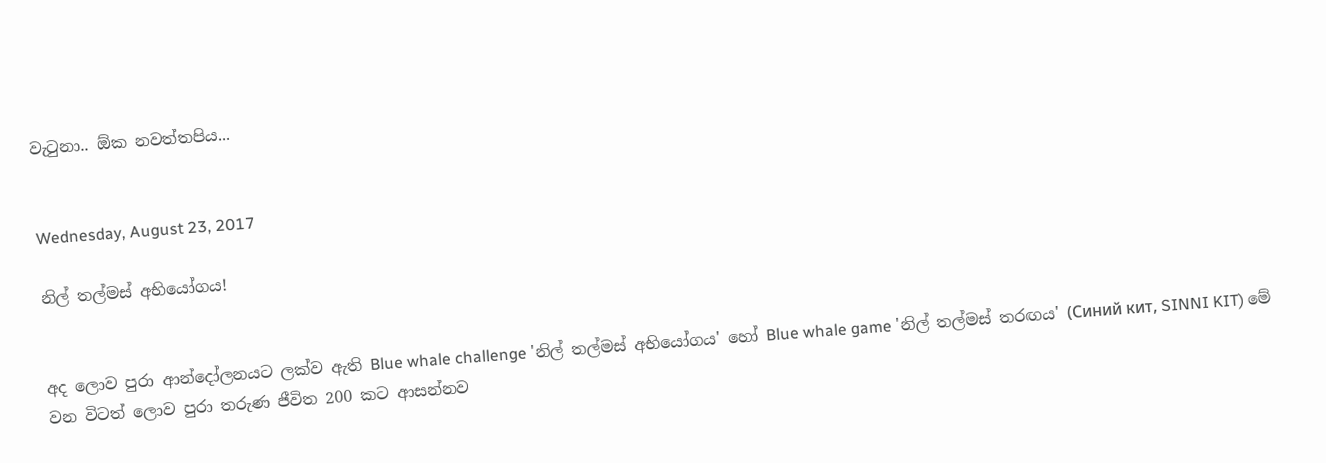වැටුනා.. ඕක නවත්තපිය...


Wednesday, August 23, 2017

නිල් තල්මස් අභියෝගය!


අද ලොව පුරා ආන්දෝලනයට ලක්ව ඇති Blue whale challenge 'නිල් තල්මස් අභියෝගය' හෝ Blue whale game 'නිල් තල්මස් තරඟය' (Синий кит, SINNI KIT) මේ වන විටත් ලොව පුරා තරුණ ජීවිත 200 කට ආසන්නව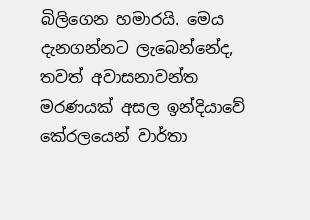බිලිගෙන හමාරයි. මෙය දැනගන්නට ලැබෙන්නේද, තවත් අවාසනාවන්ත මරණයක් අසල ඉන්දියාවේ කේරලයෙන් වාර්තා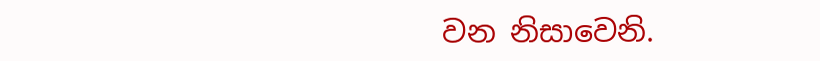වන නිසාවෙනි.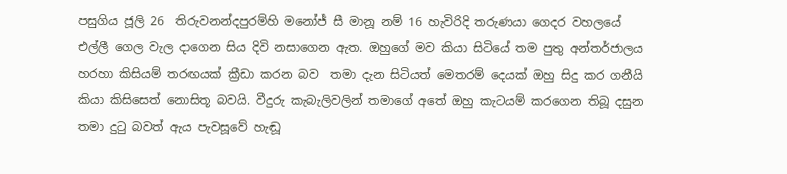පසුගිය ජූලි 26  තිරුවනන්දපුරම්හි මනෝජ් සී මානූ නම් 16 හැවිරිදි තරුණයා ගෙදර වහලයේ එල්ලී ගෙල වැල දාගෙන සිය දිවි නසාගෙන ඇත. ඔහුගේ මව කියා සිටියේ තම පුතු අන්තර්ජාලය හරහා කිසියම් තරඟයක් ක්‍රීඩා කරන බව  තමා දැන සිටියත් මෙතරම් දෙයක් ඔහු සිදු කර ගනීයි කියා කිසිසෙත් නොසිතූ බවයි. වීදුරු කැබැලිවලින් තමාගේ අතේ ඔහු කැටයම් කරගෙන තිබූ දසුන තමා දුටු බවත් ඇය පැවසූවේ හැඬූ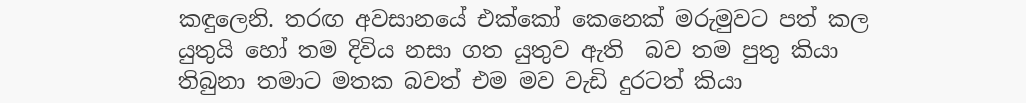කඳුලෙනි. තරඟ අවසානයේ එක්කෝ කෙනෙක් මරුමුවට පත් කල යුතුයි හෝ තම දිවිය නසා ගත යුතුව ඇති  බව තම පුතු කියා තිබුනා තමාට මතක බවත් එම මව වැඩි දුරටත් කියා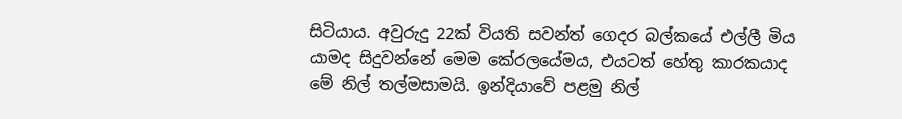සිටියාය. අවුරුදු 22ක් වියති සවන්ත් ගෙදර බල්කයේ එල්ලී මිය යාමද සිදුවන්නේ මෙම කේරලයේමය, එයටත් හේතු කාරකයාද මේ නිල් තල්මසාමයි. ඉන්දියාවේ පළමු නිල්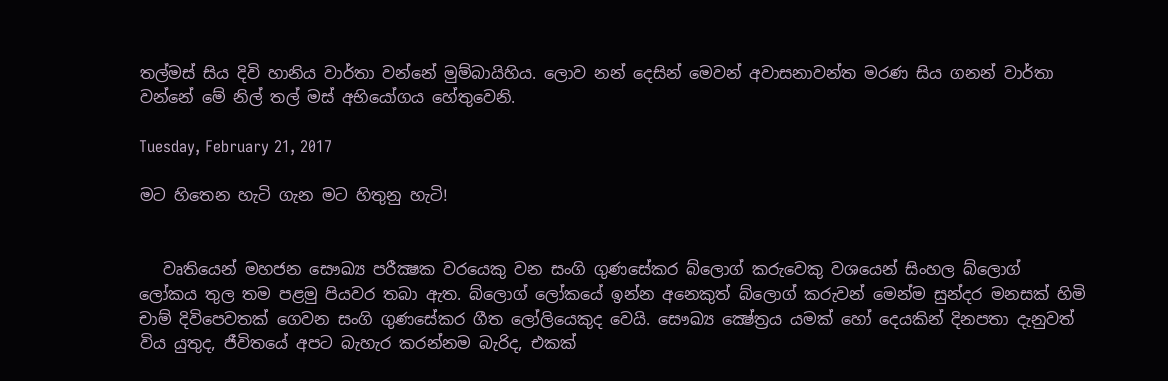තල්මස් සිය දිවි හානිය වාර්තා වන්නේ මුම්බායිහිය. ලොව නන් දෙසින් මෙවන් අවාසනාවන්ත මරණ සිය ගනන් වාර්තා වන්නේ මේ නිල් තල් මස් අභියෝගය හේතුවෙනි.

Tuesday, February 21, 2017

මට හිතෙන හැටි ගැන මට හිතුනු හැටි!


   වෘතියෙන් මහජන සෞඛ්‍ය පරීක්‍ෂක වරයෙකු වන සංගි ගුණසේකර බ්ලොග් කරුවෙකු වශයෙන් සිංහල බ්ලොග් ලෝකය තුල තම පළමු පියවර තබා ඇත. බ්ලොග් ලෝකයේ ඉන්න අනෙකුත් බ්ලොග් කරුවන් මෙන්ම සුන්දර මනසක් හිමි චාම් දිවිපෙවතක් ගෙවන සංගි ගුණසේකර ගීත ලෝලියෙකුද වෙයි. සෞඛ්‍ය ක්‍ෂේත්‍රය යමක් හෝ දෙයකින් දිනපතා දැනුවත් විය යුතුද, ජීවිතයේ අපට බැහැර කරන්නම බැරිද, එකක්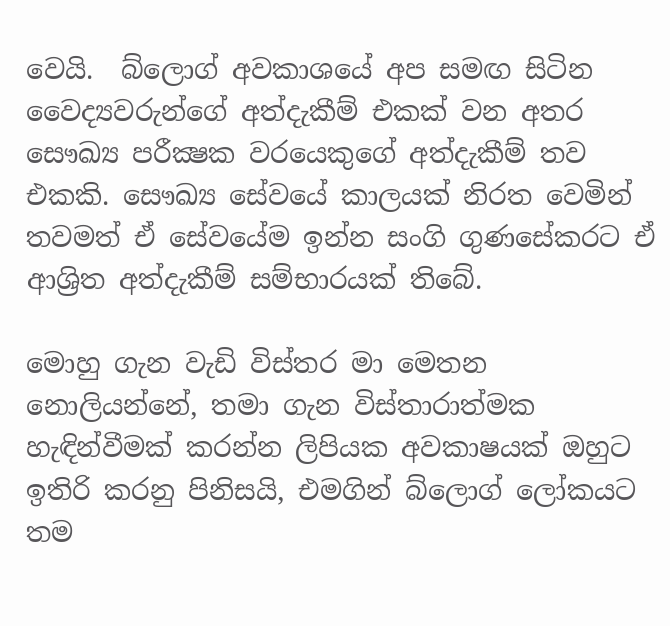වෙයි.  බ්ලොග් අවකාශයේ අප සමඟ සිටින වෛද්‍යවරුන්ගේ අත්දැකීම් එකක් වන අතර සෞඛ්‍ය පරීක්‍ෂක වරයෙකුගේ අත්දැකීම් තව එකකි. සෞඛ්‍ය සේවයේ කාලයක් නිරත වෙමින් තවමත් ඒ සේවයේම ඉන්න සංගි ගුණසේකරට ඒ ආශ්‍රිත අත්දැකීම් සම්භාරයක් තිබේ.

මොහු ගැන වැඩි විස්තර මා මෙතන නොලියන්නේ, තමා ගැන විස්තාරාත්මක හැඳින්වීමක් කරන්න ලිපියක අවකාෂයක් ඔහුට ඉතිරි කරනු පිනිසයි, එමගින් බ්ලොග් ලෝකයට තම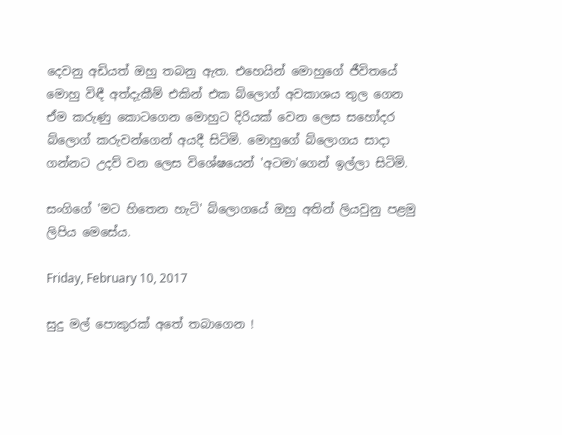දෙවනු අඩියත් ඔහු තබනු ඇත. එහෙයින් මොහුගේ ජීවිතයේ මොහු විඳී අත්දැකීම් එකින් එක බ්ලොග් අවකාශය තුල ගෙන ඒම කරුණු කොටගෙන මොහුට දිරියක් වෙන ලෙස සහෝදර බ්ලොග් කරුවන්ගෙන් අයදී සිටිමි. මොහුගේ බ්ලොගය සාදා ගන්නට උදව් වන ලෙස විශේෂයෙන් 'අටමා'ගෙන් ඉල්ලා සිටිමි.

සංගිගේ 'මට හිතෙන හැටි' බ්ලොගයේ ඔහු අතින් ලියවුනු පළමු ලිපිය මෙසේය.

Friday, February 10, 2017

සුදු මල් පොකුරක් අතේ තබාගෙන !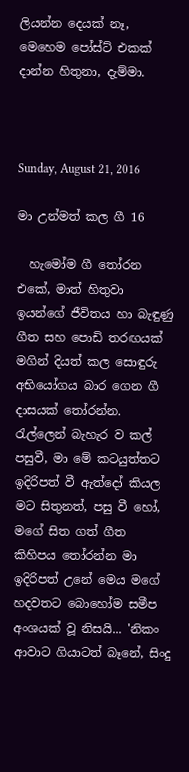ලියන්න දෙයක් නෑ, මෙහෙම පෝස්ට් එකක් දාන්න හිතුනා, දැම්මා.



Sunday, August 21, 2016

මා උන්මත් කල ගී 16

  හැමෝම ගී තෝරන එකේ, මාත් හිතුවා ඉයන්ගේ ජීවිතය හා බැඳුණු ගීත සහ පොඩි තරඟයක් මගින් දියත් කල සොඳුරු අභියෝගය බාර ගෙන ගී දාසයක් තෝරන්න. රැල්ලෙන් බැහැර ව කල් පසුවී, මා මේ කටයුත්තට ඉදිරිපත් වී ඇත්දෝ කියල මට සිතුනත්, පසු වී හෝ, මගේ සිත ගත් ගීත කිහිපය තෝරන්න මා ඉදිරිපත් උනේ මෙය මගේ හදවතට බොහෝම සමීප අංශයක් වූ නිසයි... 'නිකං ආවාට ගියාටත් බෑනේ, සිංදු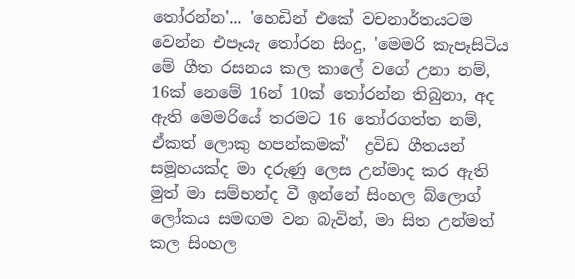තෝරන්න'... 'හෙඩින් එකේ වචනාර්තයටම වෙන්න එපෑයැ තෝරන සිංදු, 'මෙමරි කැපෑසිටිය මේ ගීත රසනය කල කාලේ වගේ උනා නම්, 16ක් නෙමේ 16න් 10ක් තෝරන්න තිබුනා, අද ඇති මෙමරියේ තරමට 16 තෝරගත්ත නම්, ඒකත් ලොකු හපන්කමක්'  ද්‍රවිඩ ගීතයන් සමූහයක්ද මා දරුණු ලෙස උන්මාද කර ඇති මුත් මා සම්භන්ද වී ඉන්නේ සිංහල බ්ලොග් ලෝකය සමඟම වන බැවින්, මා සිත උන්මත් කල සිංහල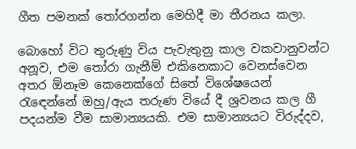ගීත පමනක් තෝරගන්න මෙහිදී මා තීරනය කලා.

බොහෝ විට තුරුණු විය පැවැතුනු කාල වකවානුවන්ට අනූව, එම තෝරා ගැනීම් එකිනෙකාට වෙනස්වෙන අතර ඕනෑම කෙනෙක්ගේ සිතේ විශේෂයෙන් රැඳෙන්නේ ඔහු/ඇය තරුණ වියේ දී ශ්‍රවනය කල ගී පදයන්ම වීම සාමාන්‍යයකි. එම සාමාන්‍යයට විරුද්දව,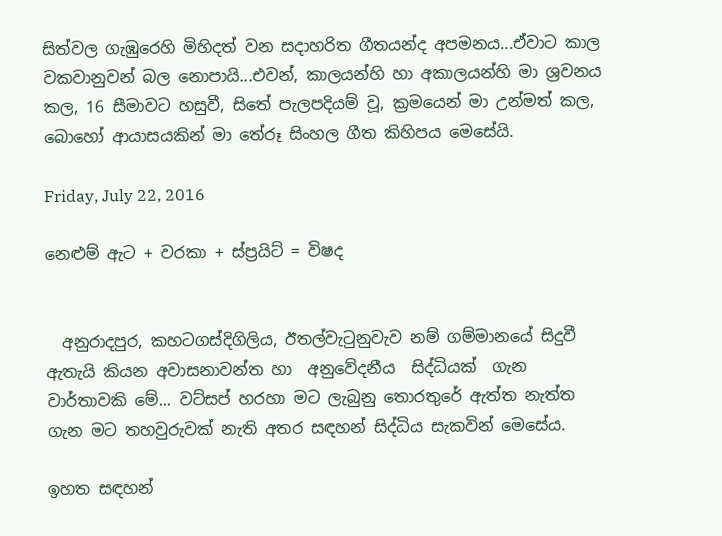සිත්වල ගැඹුරෙහි මිහිදත් වන සදාහරිත ගීතයන්ද අපමනය...ඒවාට කාල වකවානුවන් බල නොපායි...එවන්, කාලයන්හි හා අකාලයන්හි මා ශ්‍රවනය කල, 16 සීමාවට හසුවී, සිතේ පැලපදියම් වූ, ක්‍රමයෙන් මා උන්මත් කල, බොහෝ ආයාසයකින් මා තේරූ සිංහල ගීත කිහිපය මෙසේයි.

Friday, July 22, 2016

නෙළුම් ඇට + වරකා + ස්ප්‍රයිට් = විෂද


  අනුරාදපුර, කහටගස්දිගිලිය, ඊතල්වැටුනුවැව නම් ගම්මානයේ සිදුවී ඇතැයි කියන අවාසනාවන්ත හා  අනුවේදනීය  සිද්ධියක්  ගැන වාර්තාවකි මේ... වට්සප් හරහා මට ලැබුනු තොරතුරේ ඇත්ත නැත්ත ගැන මට තහවුරුවක් නැති අතර සඳහන් සිද්ධිය සැකවින් මෙසේය.

ඉහත සඳහන්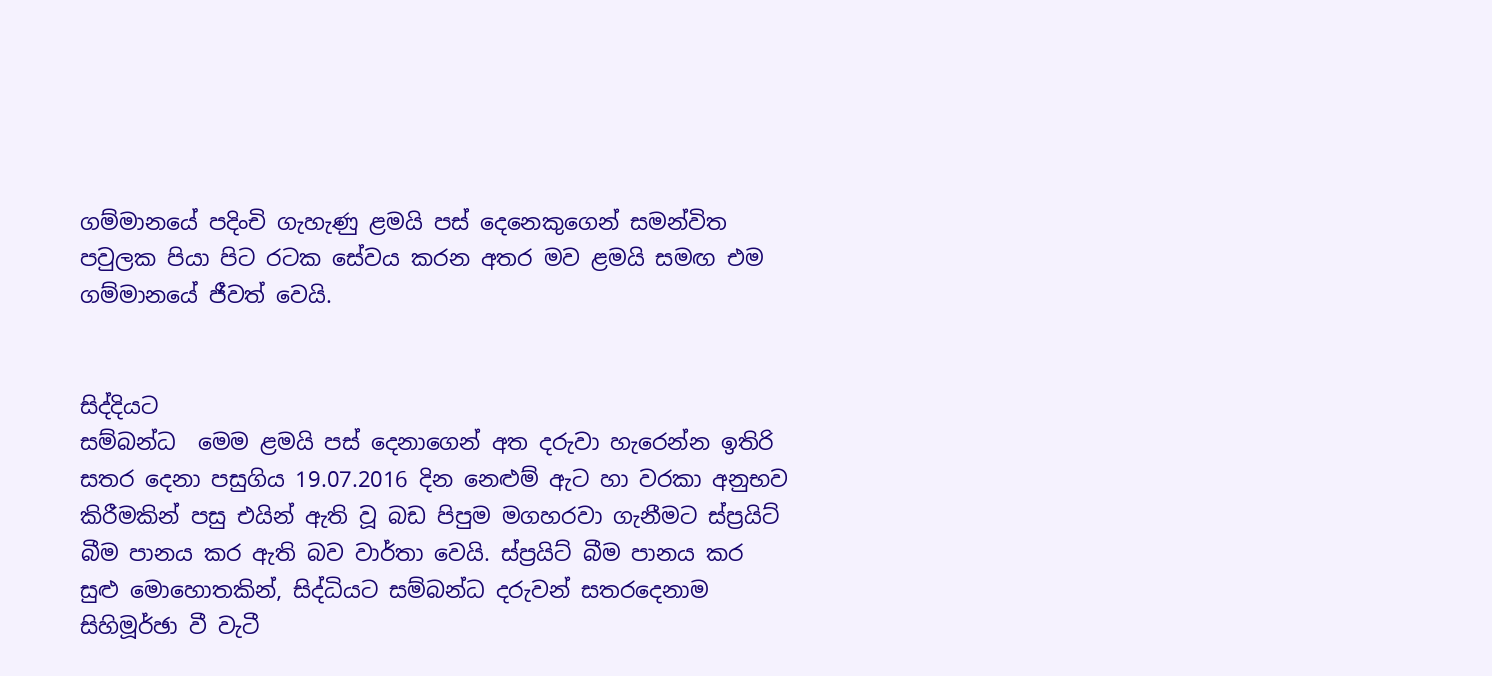ගම්මානයේ පදිංචි ගැහැණු ළමයි පස් දෙනෙකුගෙන් සමන්විත පවුලක පියා පිට රටක සේවය කරන අතර මව ළමයි සමඟ එම ගම්මානයේ ජීවත් වෙයි.


සිද්දියට
සම්බන්ධ  මෙම ළමයි පස් දෙනාගෙන් අත දරුවා හැරෙන්න ඉතිරි සතර දෙනා පසුගිය 19.07.2016 දින නෙළුම් ඇට හා වරකා අනුභව කිරීමකින් පසු එයින් ඇති වූ බඩ පිපුම මගහරවා ගැනීමට ස්‍ප්‍රයිට් බීම පානය කර ඇති බව වාර්තා වෙයි. ස්ප්‍රයිට් බීම පානය කර සුළු මොහොතකින්, සිද්ධියට සම්බන්ධ දරුවන් සතරදෙනාම සිහිමූර්ඡා වී වැටී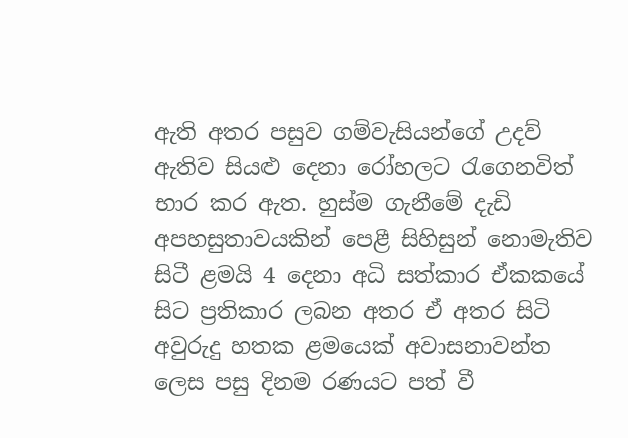ඇති අතර පසුව ගම්වැසියන්ගේ උදව් ඇතිව සියළු දෙනා රෝහලට රැගෙනවිත් භාර කර ඇත. හුස්ම ගැනීමේ දැඩි අපහසුතාවයකින් පෙළී සිහිසුන් නොමැතිව සිටී ළමයි 4 දෙනා අධි සත්කාර ඒකකයේ සිට ප්‍රතිකාර ලබන අතර ඒ අතර සිටි අවුරුදු හතක ළමයෙක් අවාසනාවන්ත ලෙස පසු දිනම රණයට පත් වී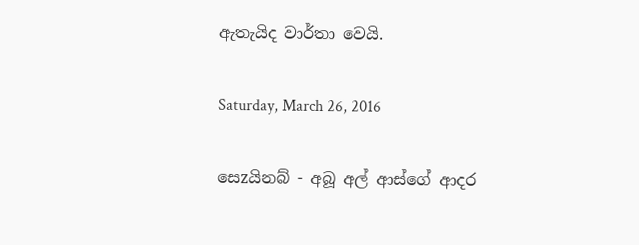ඇතැයිද වාර්තා වෙයි.

Saturday, March 26, 2016

සෙzයිනබ් - අබූ අල් ආස්ගේ ආදර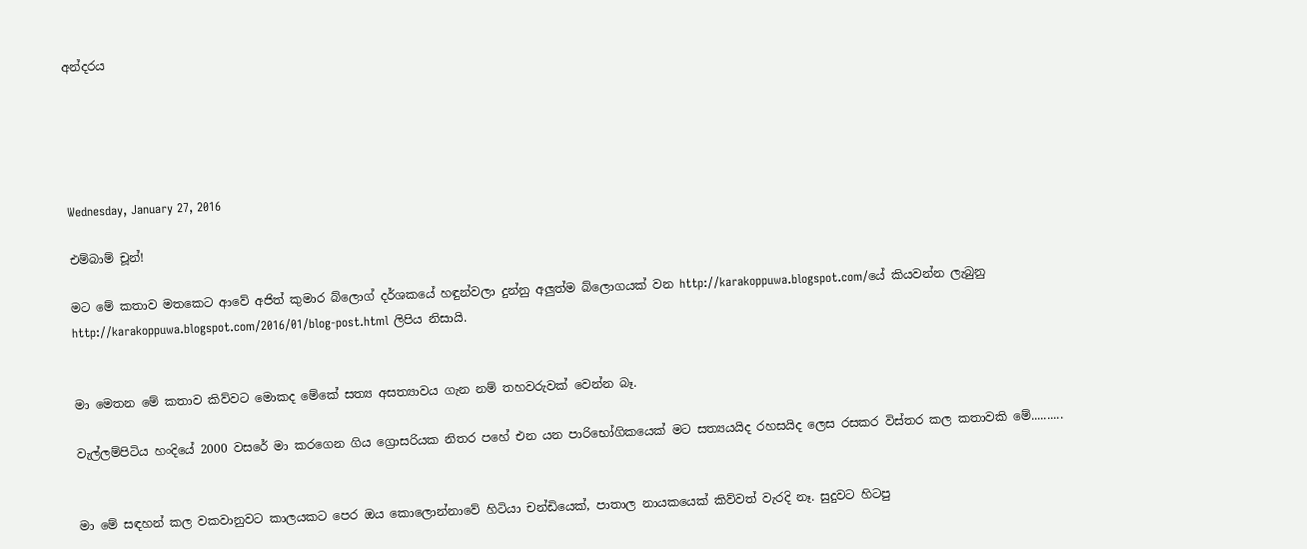අන්දරය





Wednesday, January 27, 2016

එම්බාම් චූන්!

මට මේ කතාව මතකෙට ආවේ අජිත් කුමාර බ්ලොග් දර්ශකයේ හඳුන්වලා දුන්නු අලුත්ම බ්ලොගයක් වන http://karakoppuwa.blogspot.com/යේ කියවන්න ලැබුනු http://karakoppuwa.blogspot.com/2016/01/blog-post.html ලිපිය නිසායි.


මා මෙතන මේ කතාව කිව්වට මොකද මේකේ සත්‍ය අසත්‍යාවය ගැන නම් තහවරුවක් වෙන්න බෑ.

වැල්ලම්පිටිය හංදියේ 2000 වසරේ මා කරගෙන ගිය ග්‍රොසරියක නිතර පහේ එන යන පාරිභෝගිකයෙක් මට සත්‍යයයිද රහසයිද ලෙස රසකර විස්තර කල කතාවකි මේ..........


මා මේ සඳහන් කල වකවානුවට කාලයකට පෙර ඔය කොලොන්නාවේ හිටියා චන්ඩියෙක්, පාතාල නායකයෙක් කිව්වත් වැරදි නෑ. සුදුවට හිටපු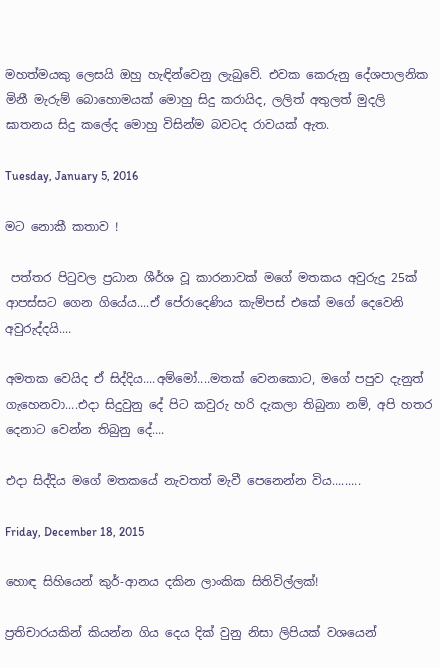මහත්මයකු ලෙසයි ඔහු හැඳින්වෙනු ලැබුවේ. එවක කෙරුනු දේශපාලනික මිනී මැරුම් බොහොමයක් මොහු සිදු කරායිද, ලලිත් අතුලත් මුදලි ඝාතනය සිදු කලේද මොහු විසින්ම බවටද රාවයක් ඇත.

Tuesday, January 5, 2016

මට නොකී කතාව !

 පත්තර පිටුවල ප්‍රධාන ශීර්ශ වූ කාරනාවක් මගේ මතකය අවුරුදු 25ක් ආපස්සට ගෙන ගියේය....ඒ පේරාදෙණිය කැම්පස් එකේ මගේ දෙවෙනි අවුරුද්දයි....

අමතක වෙයිද ඒ සිද්දිය....අම්මෝ....මතක් වෙනකොට, මගේ පපුව දැනුත් ගැහෙනවා....එදා සිදුවුනු දේ පිට කවුරු හරි දැකලා තිබුනා නම්, අපි හතර දෙනාට වෙන්න තිබුනු දේ....

එදා සිද්දිය මගේ මතකයේ නැවතත් මැවී පෙනෙන්න විය.........

Friday, December 18, 2015

හොඳ සිහියෙන් කුර්-ආනය දකින ලාංකික සිතිවිල්ලක්!

ප්‍රතිචාරයකින් කියන්න ගිය දෙය දික් වුනු නිසා ලිපියක් වශයෙන්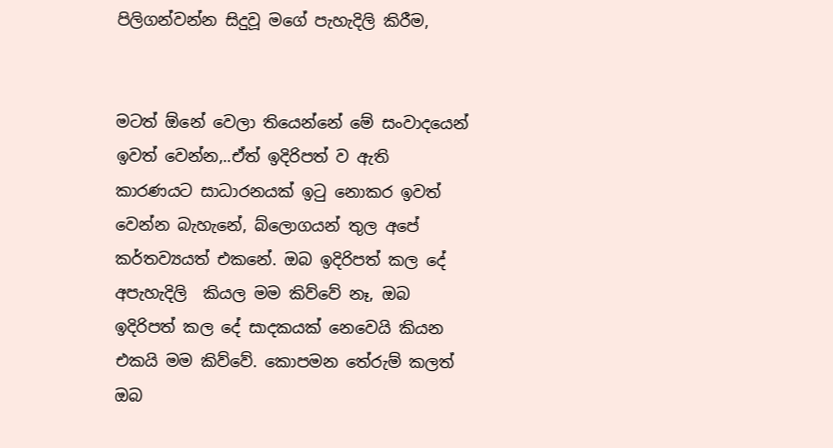පිලිගන්වන්න සිදුවූ මගේ පැහැදිලි කිරීම,


මටත් ඕනේ වෙලා තියෙන්නේ මේ සංවාදයෙන් ඉවත් වෙන්න,..ඒත් ඉදිරිපත් ව ඇති කාරණයට සාධාරනයක් ඉටු නොකර ඉවත් වෙන්න බැහැනේ, බ්ලොගයන් තුල අපේ කර්තව්‍යයත් එකනේ. ඔබ ඉදිරිපත් කල දේ අපැහැදිලි  කියල මම කිව්වේ නෑ, ඔබ ඉදිරිපත් කල දේ සාදකයක් නෙවෙයි කියන එකයි මම කිව්වේ. කොපමන තේරුම් කලත් ඔබ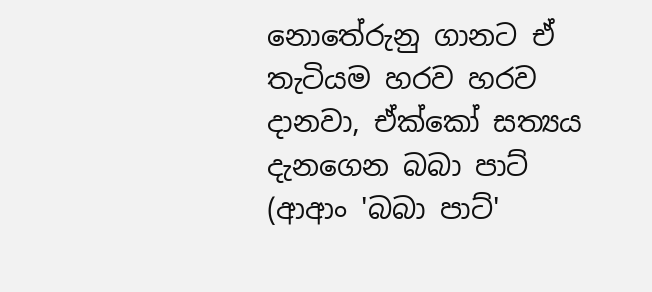නොතේරුනු ගානට ඒ තැටියම හරව හරව දානවා, ඒක්කෝ සත්‍යය දැනගෙන බබා පාට් (ආආං 'බබා පාට්'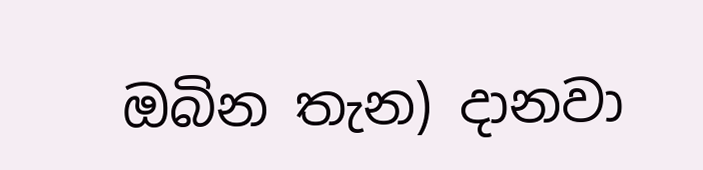ඔබින තැන) දානවා